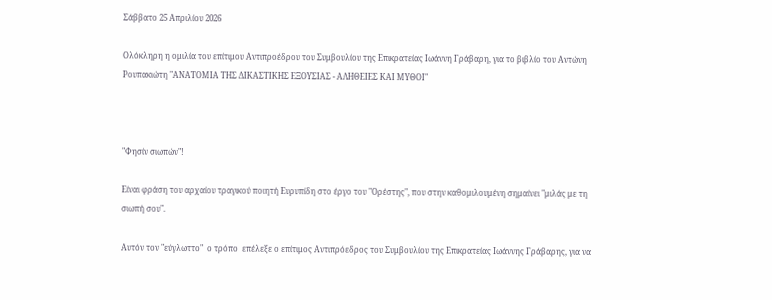Σάββατο 25 Απριλίου 2026

Ολόκληρη η ομιλία του επίτιμου Αντιπροέδρου του Συμβουλίου της Επικρατείας Ιωάννη Γράβαρη, για το βιβλίο του Αντώνη Ρουπακιώτη "ΑΝΑΤΟΜΙΑ ΤΗΣ ΔΙΚΑΣΤΙΚΗΣ ΕΞΟΥΣΙΑΣ - ΑΛΗΘΕΙΕΣ ΚΑΙ ΜΥΘΟΙ"



"Φησίν σιωπών"!

Είναι φράση του αρχαίου τραγικού ποιητή Ευρυπίδη στο έργο του "Ορέστης", που στην καθομιλουμένη σημαίνει "μιλάς με τη σιωπή σου".

Αυτόν τον "εύγλωττο"  ο τρόπο  επέλεξε ο επίτιμος Αντιπρόεδρος του Συμβουλίου της Επικρατείας Ιωάννης Γράβαρης, για να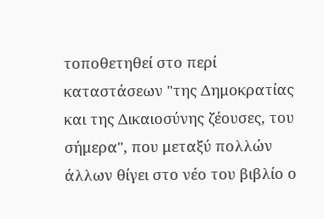τοποθετηθεί στο περί καταστάσεων "της Δημοκρατίας και της Δικαιοσύνης ζέουσες, του σήμερα", που μεταξύ πολλών άλλων θίγει στο νέο του βιβλίο ο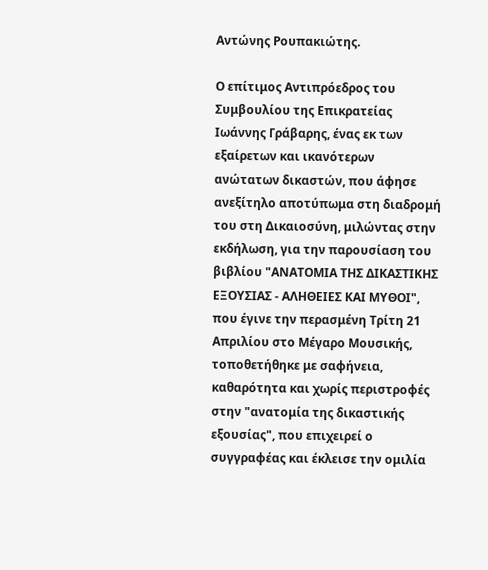Αντώνης Ρουπακιώτης.

Ο επίτιμος Αντιπρόεδρος του Συμβουλίου της Επικρατείας Ιωάννης Γράβαρης, ένας εκ των εξαίρετων και ικανότερων ανώτατων δικαστών, που άφησε ανεξίτηλο αποτύπωμα στη διαδρομή του στη Δικαιοσύνη, μιλώντας στην εκδήλωση, για την παρουσίαση του βιβλίου "ΑΝΑΤΟΜΙΑ ΤΗΣ ΔΙΚΑΣΤΙΚΗΣ ΕΞΟΥΣΙΑΣ - ΑΛΗΘΕΙΕΣ ΚΑΙ ΜΥΘΟΙ", που έγινε την περασμένη Τρίτη 21 Απριλίου στο Μέγαρο Μουσικής, τοποθετήθηκε με σαφήνεια, καθαρότητα και χωρίς περιστροφές στην "ανατομία της δικαστικής εξουσίας", που επιχειρεί ο συγγραφέας και έκλεισε την ομιλία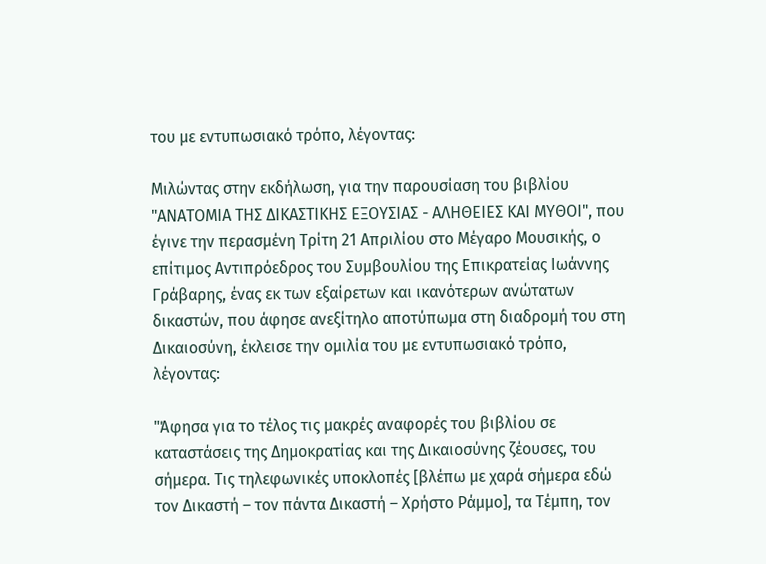του με εντυπωσιακό τρόπο, λέγοντας:

Μιλώντας στην εκδήλωση, για την παρουσίαση του βιβλίου "ΑΝΑΤΟΜΙΑ ΤΗΣ ΔΙΚΑΣΤΙΚΗΣ ΕΞΟΥΣΙΑΣ - ΑΛΗΘΕΙΕΣ ΚΑΙ ΜΥΘΟΙ", που έγινε την περασμένη Τρίτη 21 Απριλίου στο Μέγαρο Μουσικής, ο  επίτιμος Αντιπρόεδρος του Συμβουλίου της Επικρατείας Ιωάννης Γράβαρης, ένας εκ των εξαίρετων και ικανότερων ανώτατων δικαστών, που άφησε ανεξίτηλο αποτύπωμα στη διαδρομή του στη Δικαιοσύνη, έκλεισε την ομιλία του με εντυπωσιακό τρόπο, λέγοντας:

"Άφησα για το τέλος τις μακρές αναφορές του βιβλίου σε καταστάσεις της Δημοκρατίας και της Δικαιοσύνης ζέουσες, του σήμερα. Τις τηλεφωνικές υποκλοπές [βλέπω με χαρά σήμερα εδώ τον Δικαστή – τον πάντα Δικαστή – Χρήστο Ράμμο], τα Τέμπη, τον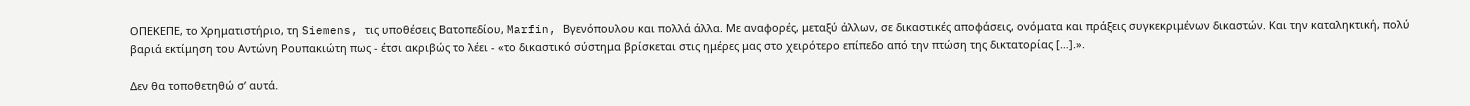ΟΠΕΚΕΠΕ, το Χρηματιστήριο, τη Siemens, τις υποθέσεις Βατοπεδίου, Marfin, Βγενόπουλου και πολλά άλλα. Με αναφορές, μεταξύ άλλων, σε δικαστικές αποφάσεις, ονόματα και πράξεις συγκεκριμένων δικαστών. Και την καταληκτική, πολύ βαριά εκτίμηση του Αντώνη Ρουπακιώτη πως - έτσι ακριβώς το λέει - «το δικαστικό σύστημα βρίσκεται στις ημέρες μας στο χειρότερο επίπεδο από την πτώση της δικτατορίας […].».

Δεν θα τοποθετηθώ σ’ αυτά.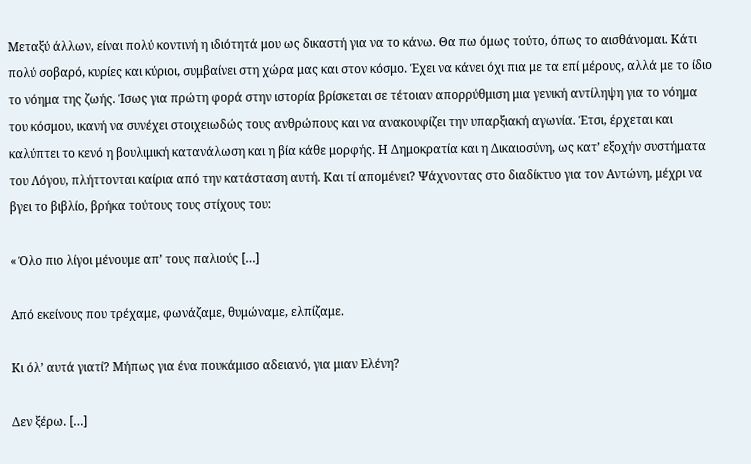Μεταξύ άλλων, είναι πολύ κοντινή η ιδιότητά μου ως δικαστή για να το κάνω. Θα πω όμως τούτο, όπως το αισθάνομαι. Κάτι πολύ σοβαρό, κυρίες και κύριοι, συμβαίνει στη χώρα μας και στον κόσμο. Έχει να κάνει όχι πια με τα επί μέρους, αλλά με το ίδιο το νόημα της ζωής. Ίσως για πρώτη φορά στην ιστορία βρίσκεται σε τέτοιαν απορρύθμιση μια γενική αντίληψη για το νόημα του κόσμου, ικανή να συνέχει στοιχειωδώς τους ανθρώπους και να ανακουφίζει την υπαρξιακή αγωνία. Έτσι, έρχεται και καλύπτει το κενό η βουλιμική κατανάλωση και η βία κάθε μορφής. Η Δημοκρατία και η Δικαιοσύνη, ως κατ’ εξοχήν συστήματα του Λόγου, πλήττονται καίρια από την κατάσταση αυτή. Και τί απομένει? Ψάχνοντας στο διαδίκτυο για τον Αντώνη, μέχρι να βγει το βιβλίο, βρήκα τούτους τους στίχους του:

« Όλο πιο λίγοι μένουμε απ’ τους παλιούς […]

Από εκείνους που τρέχαμε, φωνάζαμε, θυμώναμε, ελπίζαμε.

Κι όλ’ αυτά γιατί? Μήπως για ένα πουκάμισο αδειανό, για μιαν Ελένη?

Δεν ξέρω. […]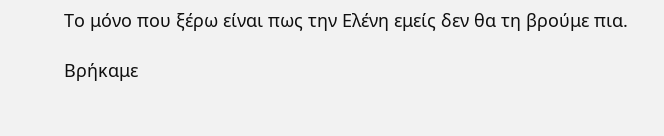Το μόνο που ξέρω είναι πως την Ελένη εμείς δεν θα τη βρούμε πια.

Βρήκαμε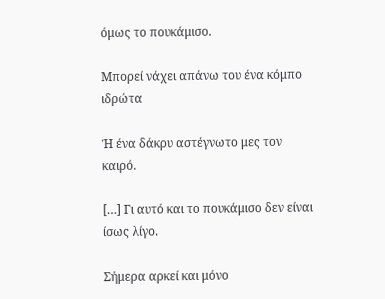όμως το πουκάμισο.

Μπορεί νάχει απάνω του ένα κόμπο ιδρώτα

Ή ένα δάκρυ αστέγνωτο μες τον καιρό.

[…] Γι αυτό και το πουκάμισο δεν είναι ίσως λίγο.

Σήμερα αρκεί και μόνο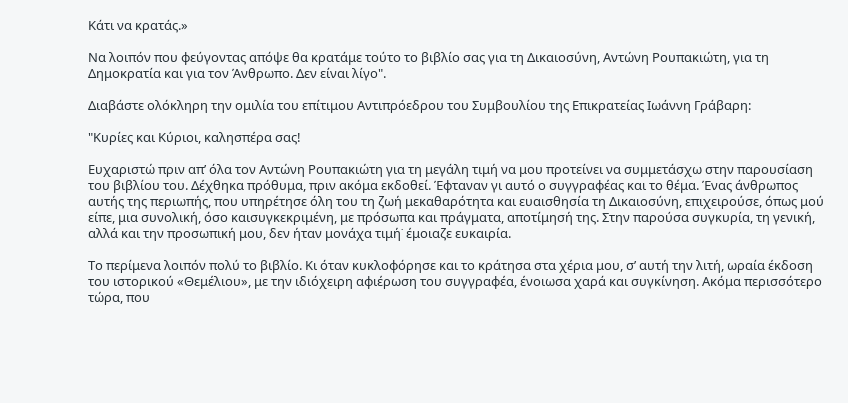Κάτι να κρατάς.»

Να λοιπόν που φεύγοντας απόψε θα κρατάμε τούτο το βιβλίο σας για τη Δικαιοσύνη, Αντώνη Ρουπακιώτη, για τη Δημοκρατία και για τον Άνθρωπο. Δεν είναι λίγο".

Διαβάστε ολόκληρη την ομιλία του επίτιμου Αντιπρόεδρου του Συμβουλίου της Επικρατείας Ιωάννη Γράβαρη:

"Κυρίες και Κύριοι, καλησπέρα σας!

Ευχαριστώ πριν απ’ όλα τον Αντώνη Ρουπακιώτη για τη μεγάλη τιμή να μου προτείνει να συμμετάσχω στην παρουσίαση του βιβλίου του. Δέχθηκα πρόθυμα, πριν ακόμα εκδοθεί. Έφταναν γι αυτό ο συγγραφέας και το θέμα. Ένας άνθρωπος αυτής της περιωπής, που υπηρέτησε όλη του τη ζωή μεκαθαρότητα και ευαισθησία τη Δικαιοσύνη, επιχειρούσε, όπως μού είπε, μια συνολική, όσο καισυγκεκριμένη, με πρόσωπα και πράγματα, αποτίμησή της. Στην παρούσα συγκυρία, τη γενική, αλλά και την προσωπική μου, δεν ήταν μονάχα τιμή˙ έμοιαζε ευκαιρία.

Το περίμενα λοιπόν πολύ το βιβλίο. Κι όταν κυκλοφόρησε και το κράτησα στα χέρια μου, σ’ αυτή την λιτή, ωραία έκδοση του ιστορικού «Θεμέλιου», με την ιδιόχειρη αφιέρωση του συγγραφέα, ένοιωσα χαρά και συγκίνηση. Ακόμα περισσότερο τώρα, που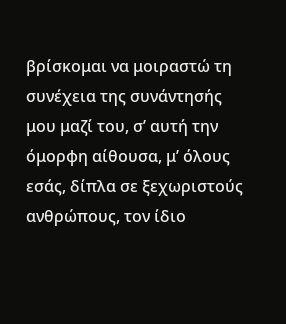βρίσκομαι να μοιραστώ τη συνέχεια της συνάντησής μου μαζί του, σ’ αυτή την όμορφη αίθουσα, μ’ όλους εσάς, δίπλα σε ξεχωριστούς ανθρώπους, τον ίδιο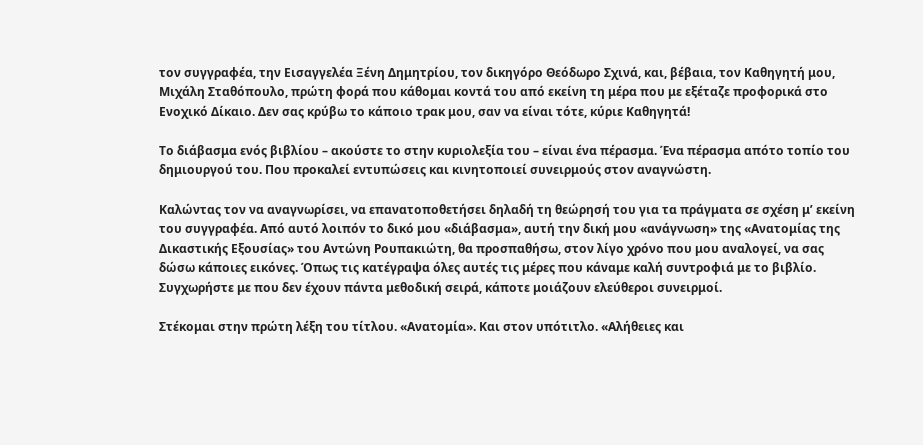τον συγγραφέα, την Εισαγγελέα Ξένη Δημητρίου, τον δικηγόρο Θεόδωρο Σχινά, και, βέβαια, τον Καθηγητή μου, Μιχάλη Σταθόπουλο, πρώτη φορά που κάθομαι κοντά του από εκείνη τη μέρα που με εξέταζε προφορικά στο Ενοχικό Δίκαιο. Δεν σας κρύβω το κάποιο τρακ μου, σαν να είναι τότε, κύριε Καθηγητά!

Το διάβασμα ενός βιβλίου – ακούστε το στην κυριολεξία του – είναι ένα πέρασμα. Ένα πέρασμα απότο τοπίο του δημιουργού του. Που προκαλεί εντυπώσεις και κινητοποιεί συνειρμούς στον αναγνώστη.

Καλώντας τον να αναγνωρίσει, να επανατοποθετήσει δηλαδή τη θεώρησή του για τα πράγματα σε σχέση μ’ εκείνη του συγγραφέα. Από αυτό λοιπόν το δικό μου «διάβασμα», αυτή την δική μου «ανάγνωση» της «Ανατομίας της Δικαστικής Εξουσίας» του Αντώνη Ρουπακιώτη, θα προσπαθήσω, στον λίγο χρόνο που μου αναλογεί, να σας δώσω κάποιες εικόνες. Όπως τις κατέγραψα όλες αυτές τις μέρες που κάναμε καλή συντροφιά με το βιβλίο. Συγχωρήστε με που δεν έχουν πάντα μεθοδική σειρά, κάποτε μοιάζουν ελεύθεροι συνειρμοί.

Στέκομαι στην πρώτη λέξη του τίτλου. «Ανατομία». Και στον υπότιτλο. «Αλήθειες και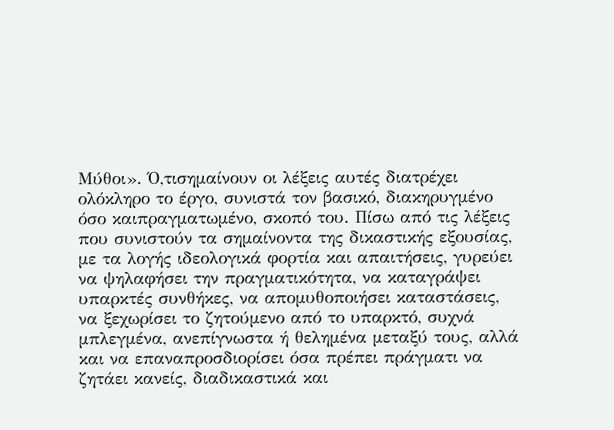Μύθοι». Ό,τισημαίνουν οι λέξεις αυτές διατρέχει ολόκληρο το έργο, συνιστά τον βασικό, διακηρυγμένο όσο καιπραγματωμένο, σκοπό του. Πίσω από τις λέξεις που συνιστούν τα σημαίνοντα της δικαστικής εξουσίας, με τα λογής ιδεολογικά φορτία και απαιτήσεις, γυρεύει να ψηλαφήσει την πραγματικότητα, να καταγράψει υπαρκτές συνθήκες, να απομυθοποιήσει καταστάσεις, να ξεχωρίσει το ζητούμενο από το υπαρκτό, συχνά μπλεγμένα, ανεπίγνωστα ή θελημένα μεταξύ τους, αλλά και να επαναπροσδιορίσει όσα πρέπει πράγματι να ζητάει κανείς, διαδικαστικά και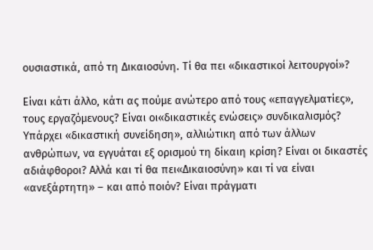ουσιαστικά, από τη Δικαιοσύνη. Τί θα πει «δικαστικοί λειτουργοί»?

Είναι κάτι άλλο, κάτι ας πούμε ανώτερο από τους «επαγγελματίες», τους εργαζόμενους? Είναι οι«δικαστικές ενώσεις» συνδικαλισμός? Υπάρχει «δικαστική συνείδηση», αλλιώτικη από των άλλων ανθρώπων, να εγγυάται εξ ορισμού τη δίκαιη κρίση? Είναι οι δικαστές αδιάφθοροι? Αλλά και τί θα πει«Δικαιοσύνη» και τί να είναι «ανεξάρτητη» – και από ποιόν? Είναι πράγματι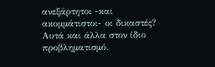ανεξάρτητοι -και ακομμάτιστοι- οι δικαστές? Αυτά και άλλα στον ίδιο προβληματισμό.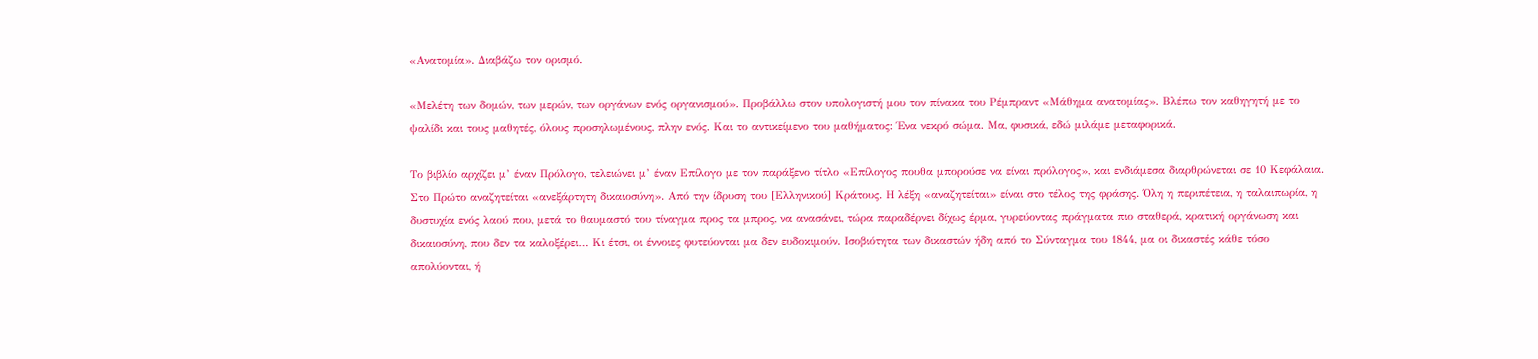«Ανατομία». Διαβάζω τον ορισμό.

«Μελέτη των δομών, των μερών, των οργάνων ενός οργανισμού». Προβάλλω στον υπολογιστή μου τον πίνακα του Ρέμπραντ «Μάθημα ανατομίας». Βλέπω τον καθηγητή με το ψαλίδι και τους μαθητές, όλους προσηλωμένους, πλην ενός. Και το αντικείμενο του μαθήματος: Ένα νεκρό σώμα. Μα, φυσικά, εδώ μιλάμε μεταφορικά.

Το βιβλίο αρχίζει μ’ έναν Πρόλογο, τελειώνει μ’ έναν Επίλογο με τον παράξενο τίτλο «Επίλογος πουθα μπορούσε να είναι πρόλογος», και ενδιάμεσα διαρθρώνεται σε 10 Κεφάλαια. Στο Πρώτο αναζητείται «ανεξάρτητη δικαιοσύνη». Από την ίδρυση του [Ελληνικού] Κράτους. Η λέξη «αναζητείται» είναι στο τέλος της φράσης. Όλη η περιπέτεια, η ταλαιπωρία, η δυστυχία ενός λαού που, μετά το θαυμαστό του τίναγμα προς τα μπρος, να ανασάνει, τώρα παραδέρνει δίχως έρμα, γυρεύοντας πράγματα πιο σταθερά, κρατική οργάνωση και δικαιοσύνη, που δεν τα καλοξέρει… Κι έτσι, οι έννοιες φυτεύονται μα δεν ευδοκιμούν. Ισοβιότητα των δικαστών ήδη από το Σύνταγμα του 1844, μα οι δικαστές κάθε τόσο απολύονται, ή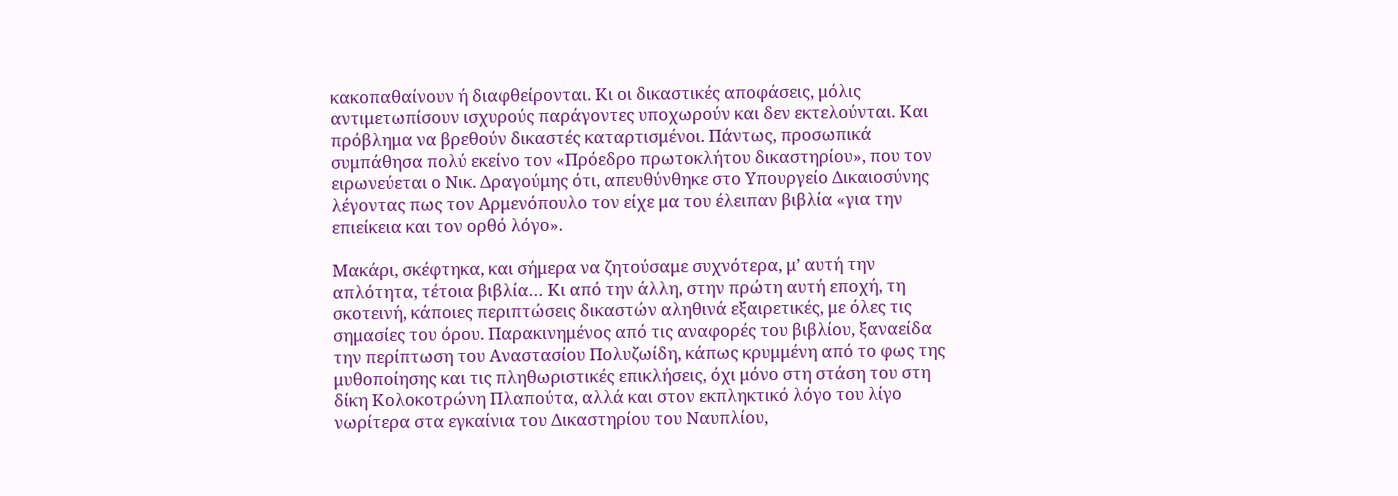κακοπαθαίνουν ή διαφθείρονται. Κι οι δικαστικές αποφάσεις, μόλις αντιμετωπίσουν ισχυρούς παράγοντες υποχωρούν και δεν εκτελούνται. Και πρόβλημα να βρεθούν δικαστές καταρτισμένοι. Πάντως, προσωπικά συμπάθησα πολύ εκείνο τον «Πρόεδρο πρωτοκλήτου δικαστηρίου», που τον ειρωνεύεται ο Νικ. Δραγούμης ότι, απευθύνθηκε στο Υπουργείο Δικαιοσύνης λέγοντας πως τον Αρμενόπουλο τον είχε μα του έλειπαν βιβλία «για την επιείκεια και τον ορθό λόγο».

Μακάρι, σκέφτηκα, και σήμερα να ζητούσαμε συχνότερα, μ’ αυτή την απλότητα, τέτοια βιβλία… Κι από την άλλη, στην πρώτη αυτή εποχή, τη σκοτεινή, κάποιες περιπτώσεις δικαστών αληθινά εξαιρετικές, με όλες τις σημασίες του όρου. Παρακινημένος από τις αναφορές του βιβλίου, ξαναείδα την περίπτωση του Αναστασίου Πολυζωίδη, κάπως κρυμμένη από το φως της μυθοποίησης και τις πληθωριστικές επικλήσεις, όχι μόνο στη στάση του στη δίκη Κολοκοτρώνη Πλαπούτα, αλλά και στον εκπληκτικό λόγο του λίγο νωρίτερα στα εγκαίνια του Δικαστηρίου του Ναυπλίου,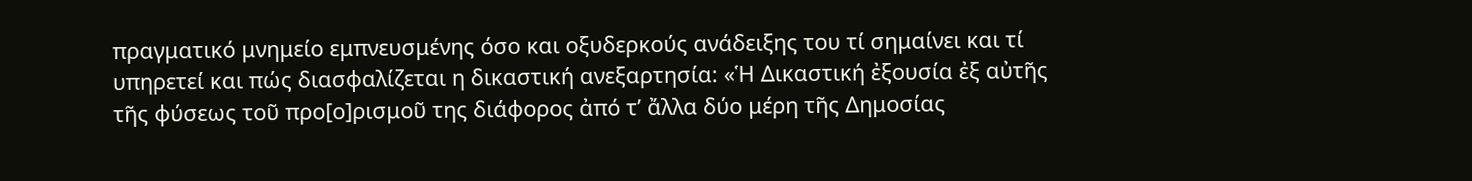πραγματικό μνημείο εμπνευσμένης όσο και οξυδερκούς ανάδειξης του τί σημαίνει και τί υπηρετεί και πώς διασφαλίζεται η δικαστική ανεξαρτησία: «Ἡ Δικαστική ἐξουσία ἐξ αὐτῆς τῆς φύσεως τοῦ προ[ο]ρισμοῦ της διάφορος ἀπό τ’ ἄλλα δύο μέρη τῆς Δημοσίας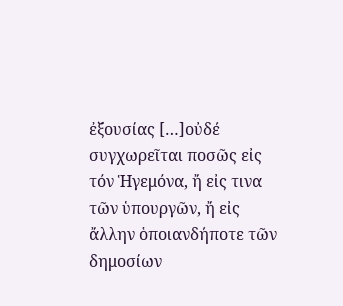ἐξουσίας […]οὐδέ συγχωρεῖται ποσῶς εἰς τόν Ἡγεμόνα, ἤ εἰς τινα τῶν ὑπουργῶν, ἤ εἰς ἄλλην ὁποιανδήποτε τῶν δημοσίων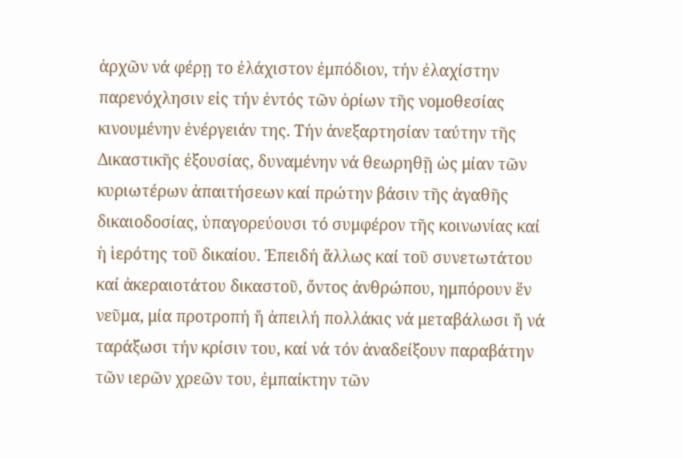ἀρχῶν νά φέρῃ το ἐλάχιστον ἐμπόδιον, τήν ἐλαχίστην παρενόχλησιν εἰς τήν ἐντός τῶν ὁρίων τῆς νομοθεσίας κινουμένην ἐνέργειάν της. Τήν ἀνεξαρτησίαν ταύτην τῆς Δικαστικῆς ἐξουσίας, δυναμένην νά θεωρηθῇ ὡς μίαν τῶν κυριωτέρων ἀπαιτήσεων καί πρώτην βάσιν τῆς ἀγαθῆς δικαιοδοσίας, ὑπαγορεύουσι τό συμφέρον τῆς κοινωνίας καί ἡ ἱερότης τοῦ δικαίου. Ἐπειδή ἄλλως καί τοῦ συνετωτάτου καί ἀκεραιοτάτου δικαστοῦ, ὄντος ἀνθρώπου, ημπόρουν ἕν νεῦμα, μία προτροπή ἤ ἀπειλή πολλάκις νά μεταβάλωσι ἤ νά ταράξωσι τήν κρίσιν του, καί νά τόν ἀναδείξουν παραβάτην τῶν ιερῶν χρεῶν του, ἐμπαίκτην τῶν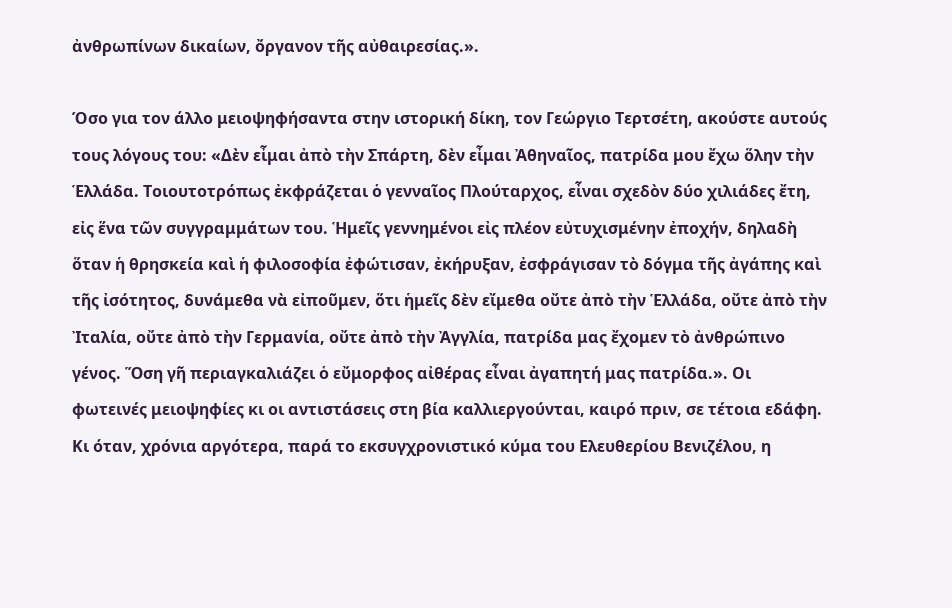ἀνθρωπίνων δικαίων, ὄργανον τῆς αὐθαιρεσίας.».

Όσο για τον άλλο μειοψηφήσαντα στην ιστορική δίκη, τον Γεώργιο Τερτσέτη, ακούστε αυτούς τους λόγους του: «Δὲν εἶμαι ἀπὸ τὴν Σπάρτη, δὲν εἶμαι Ἀθηναῖος, πατρίδα μου ἔχω ὅλην τὴν Ἑλλάδα. Τοιουτοτρόπως ἐκφράζεται ὁ γενναῖος Πλούταρχος, εἶναι σχεδὸν δύο χιλιάδες ἔτη, εἰς ἕνα τῶν συγγραμμάτων του. Ἡμεῖς γεννημένοι εἰς πλέον εὐτυχισμένην ἐποχήν, δηλαδὴ ὅταν ἡ θρησκεία καὶ ἡ φιλοσοφία ἐφώτισαν, ἐκήρυξαν, ἐσφράγισαν τὸ δόγμα τῆς ἀγάπης καὶ τῆς ἰσότητος, δυνάμεθα νὰ εἰποῦμεν, ὅτι ἡμεῖς δὲν εἴμεθα οὔτε ἀπὸ τὴν Ἑλλάδα, οὔτε ἀπὸ τὴν Ἰταλία, οὔτε ἀπὸ τὴν Γερμανία, οὔτε ἀπὸ τὴν Ἀγγλία, πατρίδα μας ἔχομεν τὸ ἀνθρώπινο γένος. Ὅση γῆ περιαγκαλιάζει ὁ εὔμορφος αἰθέρας εἶναι ἀγαπητή μας πατρίδα.». Οι φωτεινές μειοψηφίες κι οι αντιστάσεις στη βία καλλιεργούνται, καιρό πριν, σε τέτοια εδάφη. Κι όταν, χρόνια αργότερα, παρά το εκσυγχρονιστικό κύμα του Ελευθερίου Βενιζέλου, η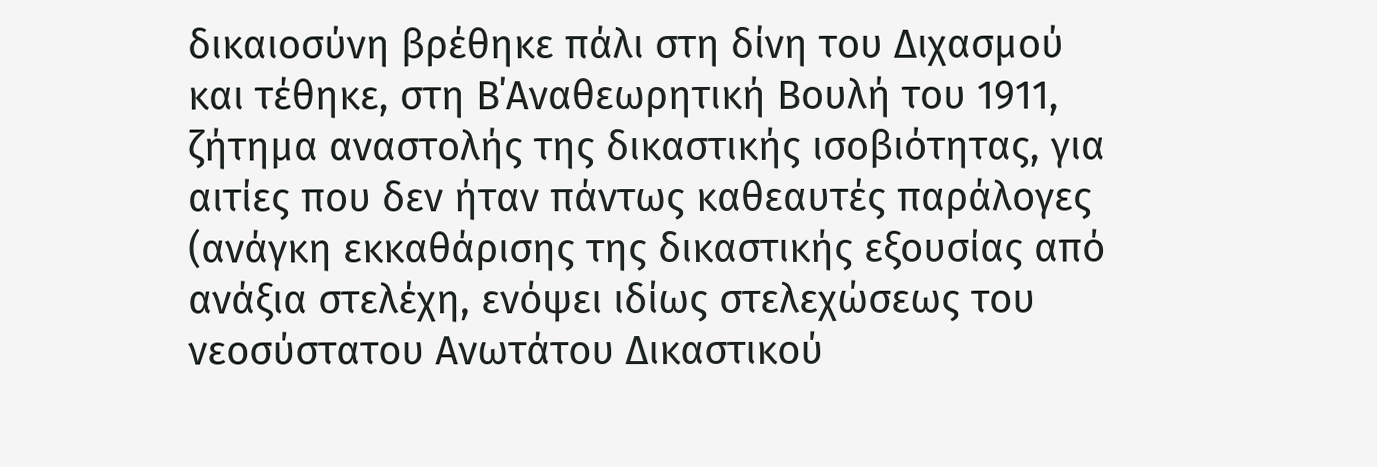δικαιοσύνη βρέθηκε πάλι στη δίνη του Διχασμού και τέθηκε, στη Β΄Αναθεωρητική Βουλή του 1911, ζήτημα αναστολής της δικαστικής ισοβιότητας, για αιτίες που δεν ήταν πάντως καθεαυτές παράλογες (ανάγκη εκκαθάρισης της δικαστικής εξουσίας από ανάξια στελέχη, ενόψει ιδίως στελεχώσεως του νεοσύστατου Ανωτάτου Δικαστικού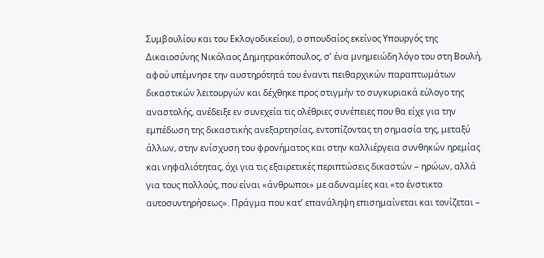Συμβουλίου και του Εκλογοδικείου), ο σπουδαίος εκείνος Υπουργός της Δικαιοσύνης Νικόλαος Δημητρακόπουλος, σ’ ένα μνημειώδη λόγο του στη Βουλή, αφού υπέμνησε την αυστηρότητά του έναντι πειθαρχικών παραπτωμάτων δικαστικών λειτουργών και δέχθηκε προς στιγμήν το συγκυριακά εύλογο της αναστολής, ανέδειξε εν συνεχεία τις ολέθριες συνέπειες που θα είχε για την εμπέδωση της δικαστικής ανεξαρτησίας, εντοπίζοντας τη σημασία της, μεταξύ άλλων, στην ενίσχυση του φρονήματος και στην καλλιέργεια συνθηκών ηρεμίας και νηφαλιότητας, όχι για τις εξαιρετικές περιπτώσεις δικαστών – ηρώων, αλλά για τους πολλούς, που είναι «άνθρωποι» με αδυναμίες και «το ένστικτο αυτοσυντηρήσεως». Πράγμα που κατ’ επανάληψη επισημαίνεται και τονίζεται –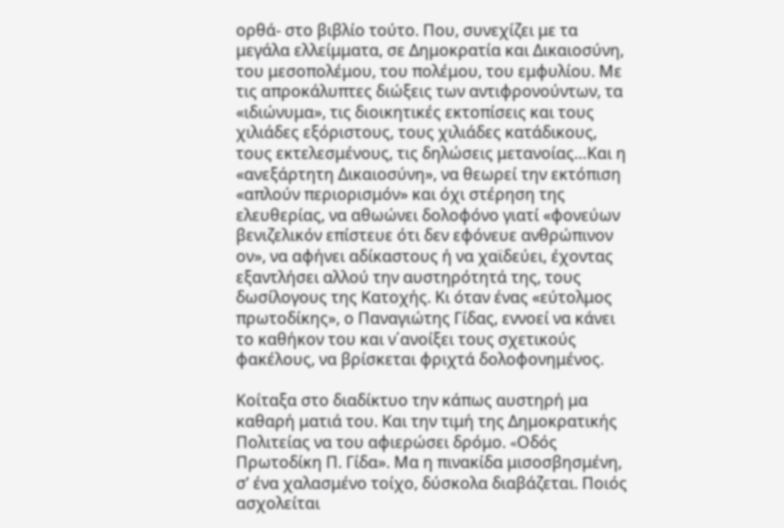ορθά- στο βιβλίο τούτο. Που, συνεχίζει με τα μεγάλα ελλείμματα, σε Δημοκρατία και Δικαιοσύνη, του μεσοπολέμου, του πολέμου, του εμφυλίου. Με τις απροκάλυπτες διώξεις των αντιφρονούντων, τα «ιδιώνυμα», τις διοικητικές εκτοπίσεις και τους χιλιάδες εξόριστους, τους χιλιάδες κατάδικους, τους εκτελεσμένους, τις δηλώσεις μετανοίας…Και η «ανεξάρτητη Δικαιοσύνη», να θεωρεί την εκτόπιση «απλούν περιορισμόν» και όχι στέρηση της ελευθερίας, να αθωώνει δολοφόνο γιατί «φονεύων βενιζελικόν επίστευε ότι δεν εφόνευε ανθρώπινον ον», να αφήνει αδίκαστους ή να χαϊδεύει, έχοντας εξαντλήσει αλλού την αυστηρότητά της, τους δωσίλογους της Κατοχής. Κι όταν ένας «εύτολμος πρωτοδίκης», ο Παναγιώτης Γίδας, εννοεί να κάνει το καθήκον του και ν΄ανοίξει τους σχετικούς φακέλους, να βρίσκεται φριχτά δολοφονημένος.

Κοίταξα στο διαδίκτυο την κάπως αυστηρή μα καθαρή ματιά του. Και την τιμή της Δημοκρατικής Πολιτείας να του αφιερώσει δρόμο. «Oδός Πρωτοδίκη Π. Γίδα». Μα η πινακίδα μισοσβησμένη, σ’ ένα χαλασμένο τοίχο, δύσκολα διαβάζεται. Ποιός ασχολείται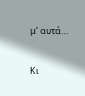μ’ αυτά…

Κι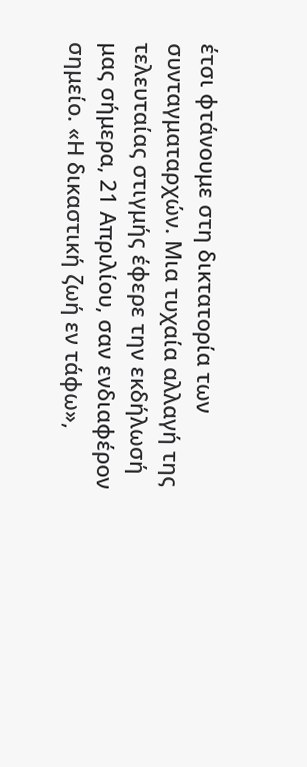έτσι φτάνουμε στη δικτατορία των συνταγματαρχών. Μια τυχαία αλλαγή της τελευταίας στιγμής έφερε την εκδήλωσή μας σήμερα, 21 Απριλίου, σαν ενδιαφέρον σημείο. «Η δικαστική ζωή εν τάφω»,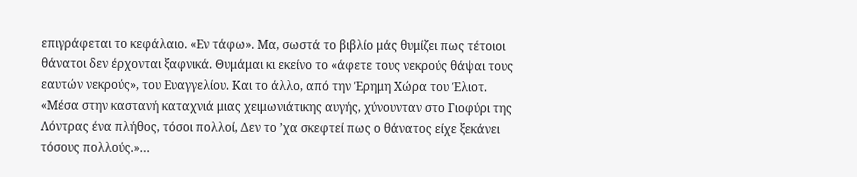επιγράφεται το κεφάλαιο. «Εν τάφω». Μα, σωστά το βιβλίο μάς θυμίζει πως τέτοιοι θάνατοι δεν έρχονται ξαφνικά. Θυμάμαι κι εκείνο το «άφετε τους νεκρούς θάψαι τους εαυτών νεκρούς», του Ευαγγελίου. Και το άλλο, από την Έρημη Χώρα του Έλιοτ. «Μέσα στην καστανή καταχνιά μιας χειμωνιάτικης αυγής, χύνουνταν στο Γιοφύρι της Λόντρας ένα πλήθος, τόσοι πολλοί, Δεν το ’χα σκεφτεί πως ο θάνατος είχε ξεκάνει τόσους πολλούς.»…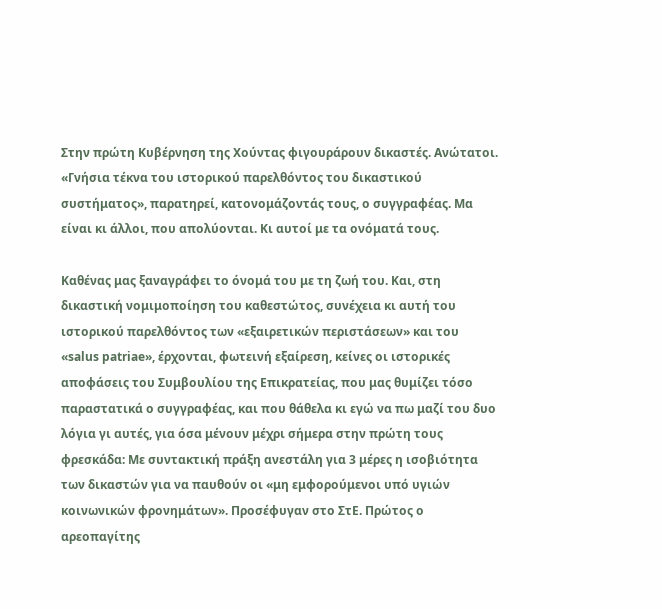Στην πρώτη Κυβέρνηση της Χούντας φιγουράρουν δικαστές. Ανώτατοι. «Γνήσια τέκνα του ιστορικού παρελθόντος του δικαστικού συστήματος», παρατηρεί, κατονομάζοντάς τους, ο συγγραφέας. Μα είναι κι άλλοι, που απολύονται. Κι αυτοί με τα ονόματά τους.

Καθένας μας ξαναγράφει το όνομά του με τη ζωή του. Και, στη δικαστική νομιμοποίηση του καθεστώτος, συνέχεια κι αυτή του ιστορικού παρελθόντος των «εξαιρετικών περιστάσεων» και του «salus patriae», έρχονται, φωτεινή εξαίρεση, κείνες οι ιστορικές αποφάσεις του Συμβουλίου της Επικρατείας, που μας θυμίζει τόσο παραστατικά ο συγγραφέας, και που θάθελα κι εγώ να πω μαζί του δυο λόγια γι αυτές, για όσα μένουν μέχρι σήμερα στην πρώτη τους φρεσκάδα: Με συντακτική πράξη ανεστάλη για 3 μέρες η ισοβιότητα των δικαστών για να παυθούν οι «μη εμφορούμενοι υπό υγιών κοινωνικών φρονημάτων». Προσέφυγαν στο ΣτΕ. Πρώτος ο αρεοπαγίτης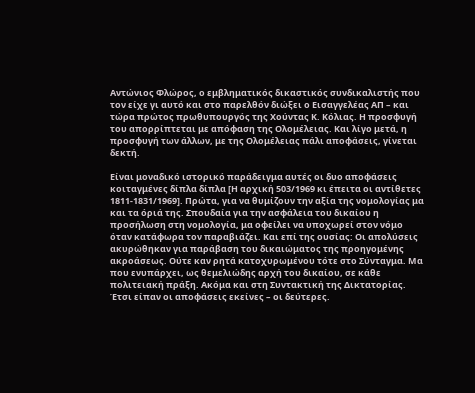Αντώνιος Φλώρος, ο εμβληματικός δικαστικός συνδικαλιστής που τον είχε γι αυτό και στο παρελθόν διώξει ο Εισαγγελέας ΑΠ – και τώρα πρώτος πρωθυπουργός της Χούντας Κ. Κόλιας. Η προσφυγή του απορρίπτεται με απόφαση της Ολομέλειας. Και λίγο μετά, η προσφυγή των άλλων, με της Ολομέλειας πάλι αποφάσεις, γίνεται δεκτή.

Είναι μοναδικό ιστορικό παράδειγμα αυτές οι δυο αποφάσεις κοιταγμένες δίπλα δίπλα [Η αρχική 503/1969 κι έπειτα οι αντίθετες 1811-1831/1969]. Πρώτα, για να θυμίζουν την αξία της νομολογίας μα και τα όριά της. Σπουδαία για την ασφάλεια του δικαίου η προσήλωση στη νομολογία, μα οφείλει να υποχωρεί στον νόμο όταν κατάφωρα τον παραβιάζει. Και επί της ουσίας: Οι απολύσεις ακυρώθηκαν για παράβαση του δικαιώματος της προηγομένης ακροάσεως. Ούτε καν ρητά κατοχυρωμένου τότε στο Σύνταγμα. Μα που ενυπάρχει, ως θεμελιώδης αρχή του δικαίου, σε κάθε πολιτειακή πράξη. Ακόμα και στη Συντακτική της Δικτατορίας. Έτσι είπαν οι αποφάσεις εκείνες – οι δεύτερες.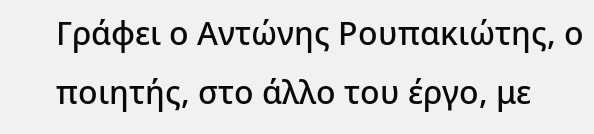Γράφει ο Αντώνης Ρουπακιώτης, ο ποιητής, στο άλλο του έργο, με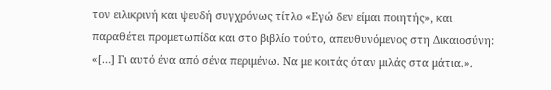τον ειλικρινή και ψευδή συγχρόνως τίτλο «Εγώ δεν είμαι ποιητής», και παραθέτει προμετωπίδα και στο βιβλίο τούτο, απευθυνόμενος στη Δικαιοσύνη: «[…] Γι αυτό ένα από σένα περιμένω. Να με κοιτάς όταν μιλάς στα μάτια.».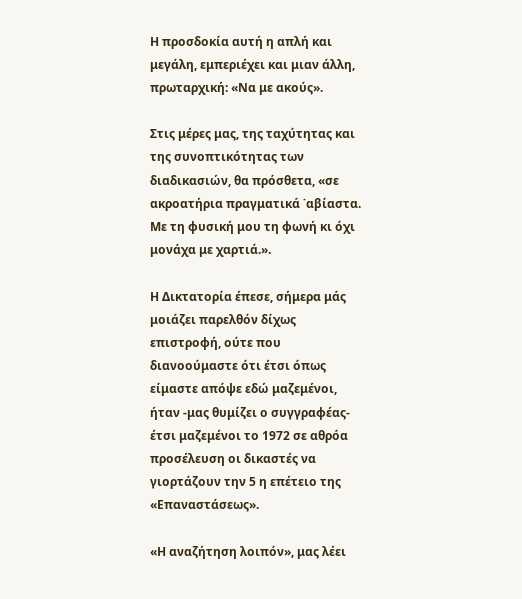Η προσδοκία αυτή η απλή και μεγάλη, εμπεριέχει και μιαν άλλη, πρωταρχική: «Να με ακούς».

Στις μέρες μας, της ταχύτητας και της συνοπτικότητας των διαδικασιών, θα πρόσθετα, «σε ακροατήρια πραγματικά ˙αβίαστα. Με τη φυσική μου τη φωνή κι όχι μονάχα με χαρτιά.».

Η Δικτατορία έπεσε, σήμερα μάς μοιάζει παρελθόν δίχως επιστροφή, ούτε που διανοούμαστε ότι έτσι όπως είμαστε απόψε εδώ μαζεμένοι, ήταν -μας θυμίζει ο συγγραφέας- έτσι μαζεμένοι το 1972 σε αθρόα προσέλευση οι δικαστές να γιορτάζουν την 5 η επέτειο της «Επαναστάσεως».

«Η αναζήτηση λοιπόν», μας λέει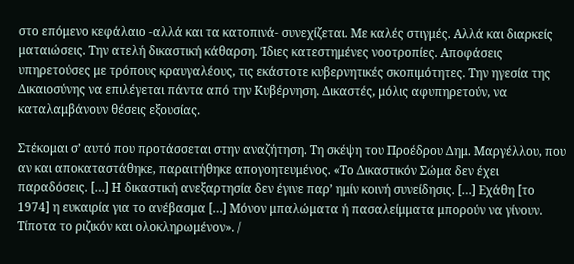στο επόμενο κεφάλαιο -αλλά και τα κατοπινά- συνεχίζεται. Με καλές στιγμές. Αλλά και διαρκείς ματαιώσεις. Την ατελή δικαστική κάθαρση. Ίδιες κατεστημένες νοοτροπίες. Αποφάσεις υπηρετούσες με τρόπους κραυγαλέους, τις εκάστοτε κυβερνητικές σκοπιμότητες. Την ηγεσία της Δικαιοσύνης να επιλέγεται πάντα από την Κυβέρνηση. Δικαστές, μόλις αφυπηρετούν, να καταλαμβάνουν θέσεις εξουσίας.

Στέκομαι σ’ αυτό που προτάσσεται στην αναζήτηση. Τη σκέψη του Προέδρου Δημ. Μαργέλλου, που αν και αποκαταστάθηκε, παραιτήθηκε απογοητευμένος. «Το Δικαστικόν Σώμα δεν έχει παραδόσεις. […] Η δικαστική ανεξαρτησία δεν έγινε παρ’ ημίν κοινή συνείδησις. […] Εχάθη [το 1974] η ευκαιρία για το ανέβασμα […] Μόνον μπαλώματα ή πασαλείμματα μπορούν να γίνουν. Τίποτα το ριζικόν και ολοκληρωμένον». /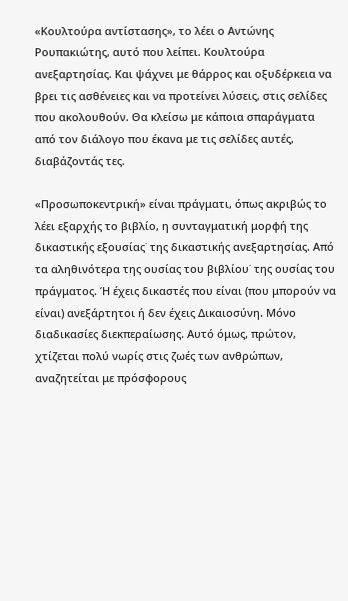«Κουλτούρα αντίστασης», το λέει ο Αντώνης Ρουπακιώτης, αυτό που λείπει. Κουλτούρα ανεξαρτησίας. Και ψάχνει με θάρρος και οξυδέρκεια να βρει τις ασθένειες και να προτείνει λύσεις, στις σελίδες που ακολουθούν. Θα κλείσω με κάποια σπαράγματα από τον διάλογο που έκανα με τις σελίδες αυτές, διαβάζοντάς τες.

«Προσωποκεντρική» είναι πράγματι, όπως ακριβώς το λέει εξαρχής το βιβλίο, η συνταγματική μορφή της δικαστικής εξουσίας˙ της δικαστικής ανεξαρτησίας. Από τα αληθινότερα της ουσίας του βιβλίου˙ της ουσίας του πράγματος. Ή έχεις δικαστές που είναι (που μπορούν να είναι) ανεξάρτητοι ή δεν έχεις Δικαιοσύνη. Μόνο διαδικασίες διεκπεραίωσης. Αυτό όμως, πρώτον, χτίζεται πολύ νωρίς στις ζωές των ανθρώπων, αναζητείται με πρόσφορους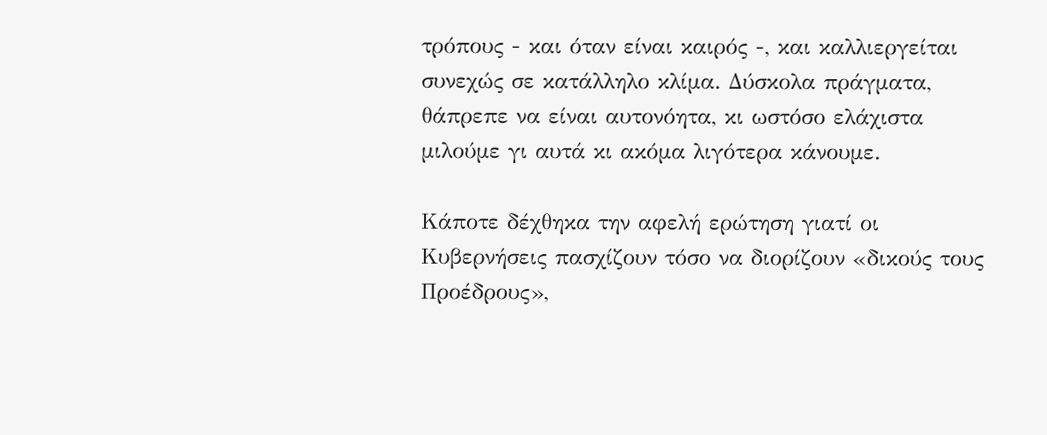τρόπους - και όταν είναι καιρός -, και καλλιεργείται συνεχώς σε κατάλληλο κλίμα. Δύσκολα πράγματα, θάπρεπε να είναι αυτονόητα, κι ωστόσο ελάχιστα μιλούμε γι αυτά κι ακόμα λιγότερα κάνουμε.

Κάποτε δέχθηκα την αφελή ερώτηση γιατί οι Κυβερνήσεις πασχίζουν τόσο να διορίζουν «δικούς τους Προέδρους»,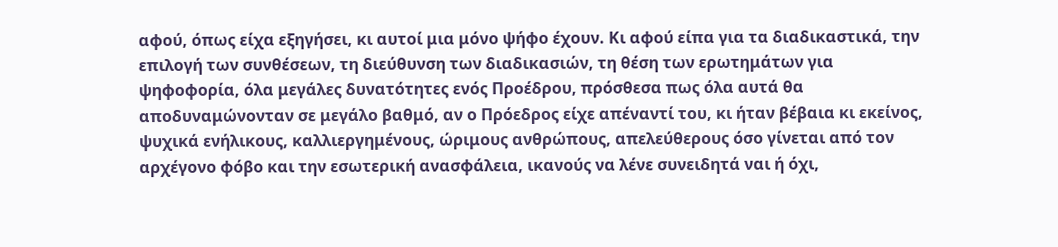αφού, όπως είχα εξηγήσει, κι αυτοί μια μόνο ψήφο έχουν. Κι αφού είπα για τα διαδικαστικά, την επιλογή των συνθέσεων, τη διεύθυνση των διαδικασιών, τη θέση των ερωτημάτων για ψηφοφορία, όλα μεγάλες δυνατότητες ενός Προέδρου, πρόσθεσα πως όλα αυτά θα αποδυναμώνονταν σε μεγάλο βαθμό, αν ο Πρόεδρος είχε απέναντί του, κι ήταν βέβαια κι εκείνος, ψυχικά ενήλικους, καλλιεργημένους, ώριμους ανθρώπους, απελεύθερους όσο γίνεται από τον αρχέγονο φόβο και την εσωτερική ανασφάλεια, ικανούς να λένε συνειδητά ναι ή όχι,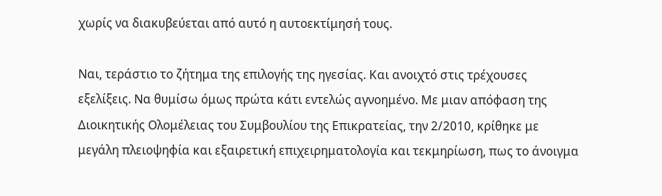χωρίς να διακυβεύεται από αυτό η αυτοεκτίμησή τους.

Ναι, τεράστιο το ζήτημα της επιλογής της ηγεσίας. Και ανοιχτό στις τρέχουσες εξελίξεις. Να θυμίσω όμως πρώτα κάτι εντελώς αγνοημένο. Με μιαν απόφαση της Διοικητικής Ολομέλειας του Συμβουλίου της Επικρατείας, την 2/2010, κρίθηκε με μεγάλη πλειοψηφία και εξαιρετική επιχειρηματολογία και τεκμηρίωση, πως το άνοιγμα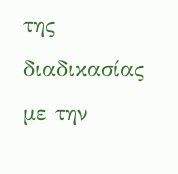της διαδικασίας με την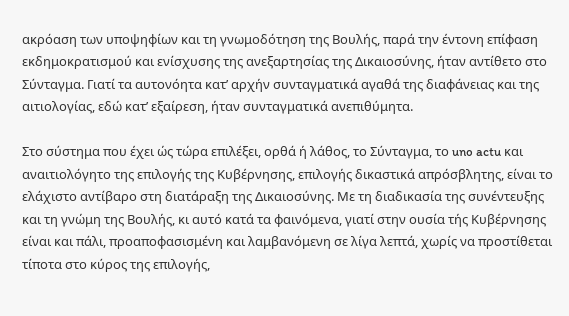ακρόαση των υποψηφίων και τη γνωμοδότηση της Βουλής, παρά την έντονη επίφαση εκδημοκρατισμού και ενίσχυσης της ανεξαρτησίας της Δικαιοσύνης, ήταν αντίθετο στο Σύνταγμα. Γιατί τα αυτονόητα κατ’ αρχήν συνταγματικά αγαθά της διαφάνειας και της αιτιολογίας, εδώ κατ’ εξαίρεση, ήταν συνταγματικά ανεπιθύμητα.

Στο σύστημα που έχει ώς τώρα επιλέξει, ορθά ή λάθος, το Σύνταγμα, το uno actu και αναιτιολόγητο της επιλογής της Κυβέρνησης, επιλογής δικαστικά απρόσβλητης, είναι το ελάχιστο αντίβαρο στη διατάραξη της Δικαιοσύνης. Με τη διαδικασία της συνέντευξης και τη γνώμη της Βουλής, κι αυτό κατά τα φαινόμενα, γιατί στην ουσία τής Κυβέρνησης είναι και πάλι, προαποφασισμένη και λαμβανόμενη σε λίγα λεπτά, χωρίς να προστίθεται τίποτα στο κύρος της επιλογής,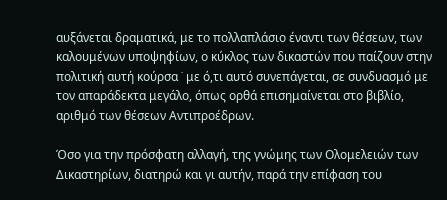αυξάνεται δραματικά, με το πολλαπλάσιο έναντι των θέσεων, των καλουμένων υποψηφίων, ο κύκλος των δικαστών που παίζουν στην πολιτική αυτή κούρσα ˙ με ό,τι αυτό συνεπάγεται, σε συνδυασμό με τον απαράδεκτα μεγάλο, όπως ορθά επισημαίνεται στο βιβλίο, αριθμό των θέσεων Αντιπροέδρων.

Όσο για την πρόσφατη αλλαγή, της γνώμης των Ολομελειών των Δικαστηρίων, διατηρώ και γι αυτήν, παρά την επίφαση του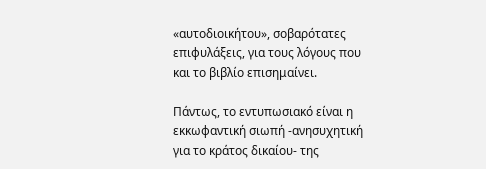«αυτοδιοικήτου», σοβαρότατες επιφυλάξεις, για τους λόγους που και το βιβλίο επισημαίνει.

Πάντως, το εντυπωσιακό είναι η εκκωφαντική σιωπή -ανησυχητική για το κράτος δικαίου- της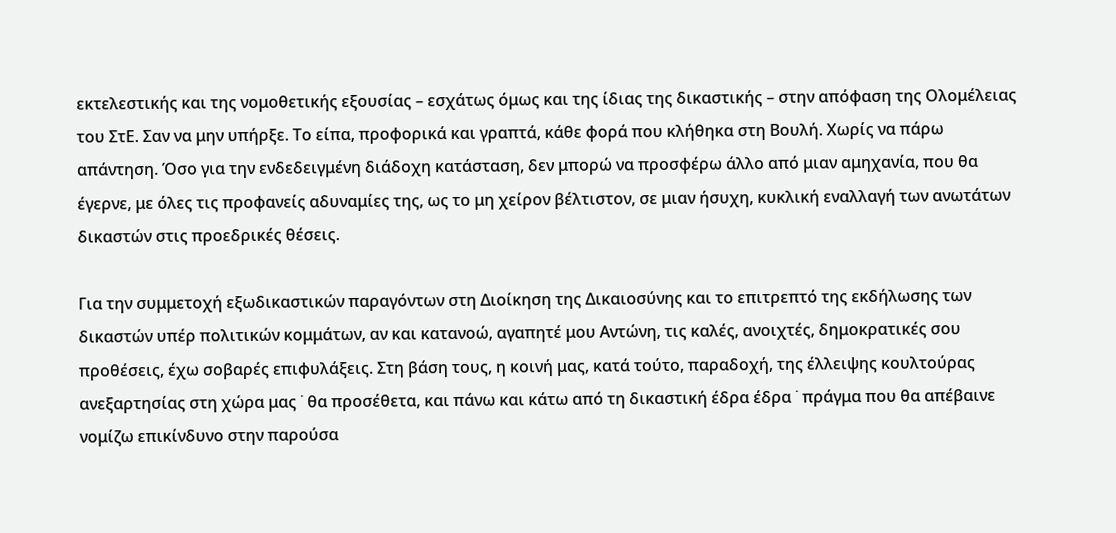εκτελεστικής και της νομοθετικής εξουσίας – εσχάτως όμως και της ίδιας της δικαστικής – στην απόφαση της Ολομέλειας του ΣτΕ. Σαν να μην υπήρξε. Το είπα, προφορικά και γραπτά, κάθε φορά που κλήθηκα στη Βουλή. Χωρίς να πάρω απάντηση. Όσο για την ενδεδειγμένη διάδοχη κατάσταση, δεν μπορώ να προσφέρω άλλο από μιαν αμηχανία, που θα έγερνε, με όλες τις προφανείς αδυναμίες της, ως το μη χείρον βέλτιστον, σε μιαν ήσυχη, κυκλική εναλλαγή των ανωτάτων δικαστών στις προεδρικές θέσεις.

Για την συμμετοχή εξωδικαστικών παραγόντων στη Διοίκηση της Δικαιοσύνης και το επιτρεπτό της εκδήλωσης των δικαστών υπέρ πολιτικών κομμάτων, αν και κατανοώ, αγαπητέ μου Αντώνη, τις καλές, ανοιχτές, δημοκρατικές σου προθέσεις, έχω σοβαρές επιφυλάξεις. Στη βάση τους, η κοινή μας, κατά τούτο, παραδοχή, της έλλειψης κουλτούρας ανεξαρτησίας στη χώρα μας ˙ θα προσέθετα, και πάνω και κάτω από τη δικαστική έδρα έδρα ˙ πράγμα που θα απέβαινε νομίζω επικίνδυνο στην παρούσα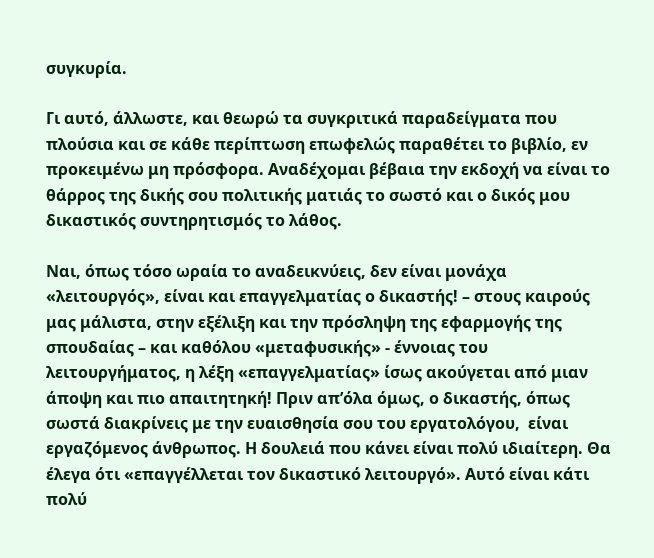συγκυρία.

Γι αυτό, άλλωστε, και θεωρώ τα συγκριτικά παραδείγματα που πλούσια και σε κάθε περίπτωση επωφελώς παραθέτει το βιβλίο, εν προκειμένω μη πρόσφορα. Αναδέχομαι βέβαια την εκδοχή να είναι το θάρρος της δικής σου πολιτικής ματιάς το σωστό και ο δικός μου δικαστικός συντηρητισμός το λάθος.

Ναι, όπως τόσο ωραία το αναδεικνύεις, δεν είναι μονάχα «λειτουργός», είναι και επαγγελματίας ο δικαστής! – στους καιρούς μας μάλιστα, στην εξέλιξη και την πρόσληψη της εφαρμογής της σπουδαίας – και καθόλου «μεταφυσικής» - έννοιας του λειτουργήματος, η λέξη «επαγγελματίας» ίσως ακούγεται από μιαν άποψη και πιο απαιτητηκή! Πριν απ’όλα όμως, ο δικαστής, όπως σωστά διακρίνεις με την ευαισθησία σου του εργατολόγου,  είναι εργαζόμενος άνθρωπος. Η δουλειά που κάνει είναι πολύ ιδιαίτερη. Θα έλεγα ότι «επαγγέλλεται τον δικαστικό λειτουργό». Αυτό είναι κάτι πολύ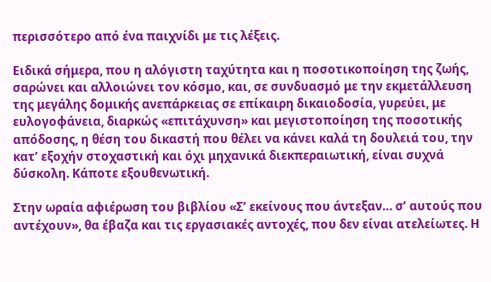περισσότερο από ένα παιχνίδι με τις λέξεις.

Ειδικά σήμερα, που η αλόγιστη ταχύτητα και η ποσοτικοποίηση της ζωής, σαρώνει και αλλοιώνει τον κόσμο, και, σε συνδυασμό με την εκμετάλλευση της μεγάλης δομικής ανεπάρκειας σε επίκαιρη δικαιοδοσία, γυρεύει, με ευλογοφάνεια, διαρκώς «επιτάχυνση» και μεγιστοποίηση της ποσοτικής απόδοσης, η θέση του δικαστή που θέλει να κάνει καλά τη δουλειά του, την κατ’ εξοχήν στοχαστική και όχι μηχανικά διεκπεραιωτική, είναι συχνά δύσκολη. Κάποτε εξουθενωτική.

Στην ωραία αφιέρωση του βιβλίου «Σ’ εκείνους που άντεξαν… σ’ αυτούς που αντέχουν», θα έβαζα και τις εργασιακές αντοχές, που δεν είναι ατελείωτες. Η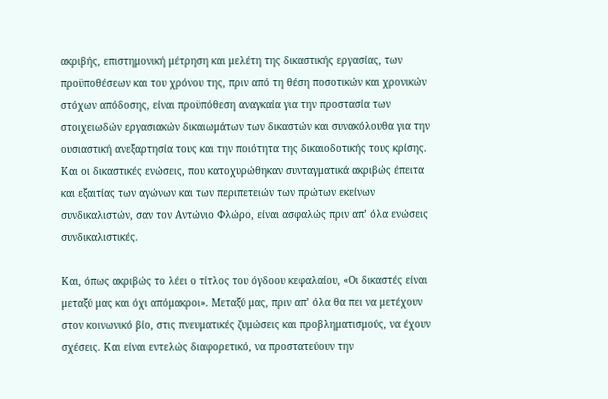ακριβής, επιστημονική μέτρηση και μελέτη της δικαστικής εργασίας, των προϋποθέσεων και του χρόνου της, πριν από τη θέση ποσοτικών και χρονικών στόχων απόδοσης, είναι προϋπόθεση αναγκαία για την προστασία των στοιχειωδών εργασιακών δικαιωμάτων των δικαστών και συνακόλουθα για την ουσιαστική ανεξαρτησία τους και την ποιότητα της δικαιοδοτικής τους κρίσης. Και οι δικαστικές ενώσεις, που κατοχυρώθηκαν συνταγματικά ακριβώς έπειτα και εξαιτίας των αγώνων και των περιπετειών των πρώτων εκείνων συνδικαλιστών, σαν τον Αντώνιο Φλώρο, είναι ασφαλώς πριν απ’ όλα ενώσεις συνδικαλιστικές.

Και, όπως ακριβώς το λέει ο τίτλος του όγδοου κεφαλαίου, «Οι δικαστές είναι μεταξύ μας και όχι απόμακροι». Μεταξύ μας, πριν απ’ όλα θα πει να μετέχουν στον κοινωνικό βίο, στις πνευματικές ζυμώσεις και προβληματισμούς, να έχουν σχέσεις. Και είναι εντελώς διαφορετικό, να προστατεύουν την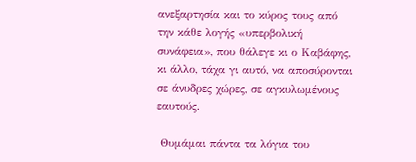ανεξαρτησία και το κύρος τους από την κάθε λογής «υπερβολική συνάφεια», που θάλεγε κι ο Καβάφης, κι άλλο, τάχα γι αυτό, να αποσύρονται σε άνυδρες χώρες, σε αγκυλωμένους εαυτούς.

 Θυμάμαι πάντα τα λόγια του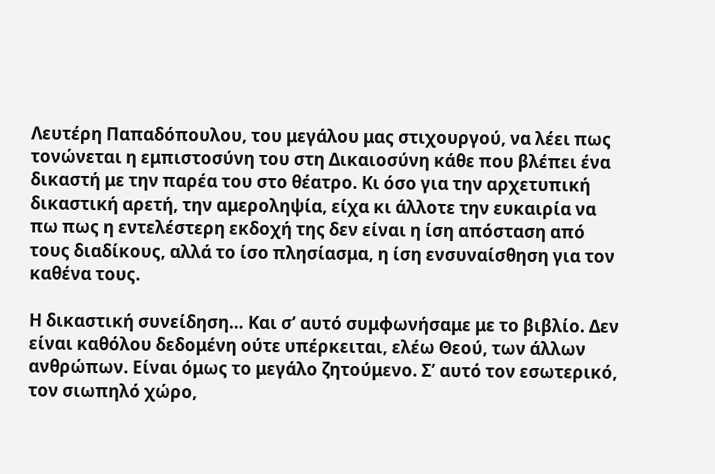Λευτέρη Παπαδόπουλου, του μεγάλου μας στιχουργού, να λέει πως τονώνεται η εμπιστοσύνη του στη Δικαιοσύνη κάθε που βλέπει ένα δικαστή με την παρέα του στο θέατρο. Κι όσο για την αρχετυπική δικαστική αρετή, την αμεροληψία, είχα κι άλλοτε την ευκαιρία να πω πως η εντελέστερη εκδοχή της δεν είναι η ίση απόσταση από τους διαδίκους, αλλά το ίσο πλησίασμα, η ίση ενσυναίσθηση για τον καθένα τους.

Η δικαστική συνείδηση… Και σ’ αυτό συμφωνήσαμε με το βιβλίο. Δεν είναι καθόλου δεδομένη ούτε υπέρκειται, ελέω Θεού, των άλλων ανθρώπων. Είναι όμως το μεγάλο ζητούμενο. Σ’ αυτό τον εσωτερικό, τον σιωπηλό χώρο,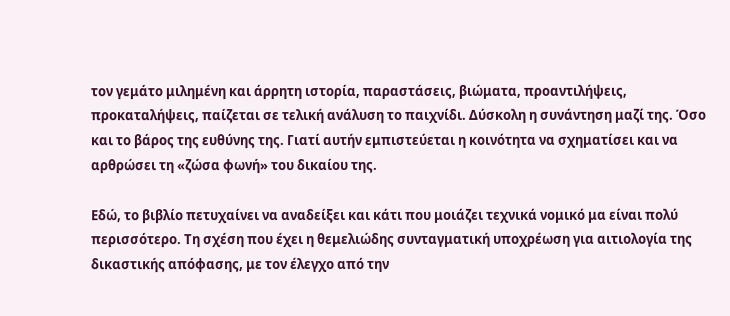τον γεμάτο μιλημένη και άρρητη ιστορία, παραστάσεις, βιώματα, προαντιλήψεις, προκαταλήψεις, παίζεται σε τελική ανάλυση το παιχνίδι. Δύσκολη η συνάντηση μαζί της. Όσο και το βάρος της ευθύνης της. Γιατί αυτήν εμπιστεύεται η κοινότητα να σχηματίσει και να αρθρώσει τη «ζώσα φωνή» του δικαίου της.

Εδώ, το βιβλίο πετυχαίνει να αναδείξει και κάτι που μοιάζει τεχνικά νομικό μα είναι πολύ περισσότερο. Τη σχέση που έχει η θεμελιώδης συνταγματική υποχρέωση για αιτιολογία της δικαστικής απόφασης, με τον έλεγχο από την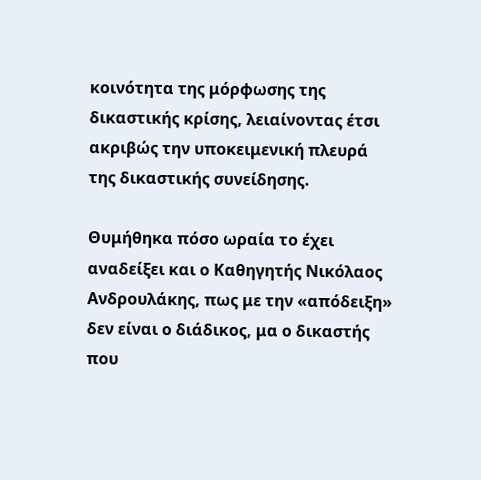κοινότητα της μόρφωσης της δικαστικής κρίσης, λειαίνοντας έτσι ακριβώς την υποκειμενική πλευρά της δικαστικής συνείδησης.

Θυμήθηκα πόσο ωραία το έχει αναδείξει και ο Καθηγητής Νικόλαος Ανδρουλάκης, πως με την «απόδειξη» δεν είναι ο διάδικος, μα ο δικαστής που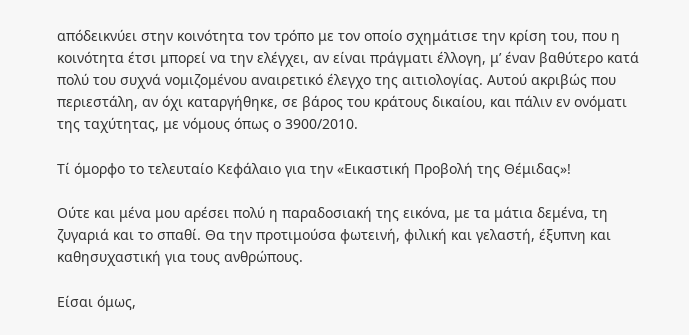απόδεικνύει στην κοινότητα τον τρόπο με τον οποίο σχημάτισε την κρίση του, που η κοινότητα έτσι μπορεί να την ελέγχει, αν είναι πράγματι έλλογη, μ’ έναν βαθύτερο κατά πολύ του συχνά νομιζομένου αναιρετικό έλεγχο της αιτιολογίας. Αυτού ακριβώς που περιεστάλη, αν όχι καταργήθηκε, σε βάρος του κράτους δικαίου, και πάλιν εν ονόματι της ταχύτητας, με νόμους όπως ο 3900/2010.

Τί όμορφο το τελευταίο Κεφάλαιο για την «Εικαστική Προβολή της Θέμιδας»!

Ούτε και μένα μου αρέσει πολύ η παραδοσιακή της εικόνα, με τα μάτια δεμένα, τη ζυγαριά και το σπαθί. Θα την προτιμούσα φωτεινή, φιλική και γελαστή, έξυπνη και καθησυχαστική για τους ανθρώπους.

Είσαι όμως,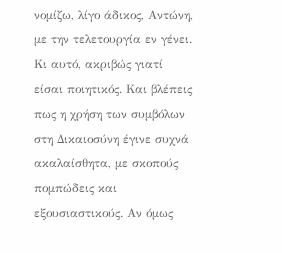νομίζω, λίγο άδικος, Αντώνη, με την τελετουργία εν γένει. Κι αυτό, ακριβώς γιατί είσαι ποιητικός. Και βλέπεις πως η χρήση των συμβόλων στη Δικαιοσύνη έγινε συχνά ακαλαίσθητα, με σκοπούς πομπώδεις και εξουσιαστικούς. Αν όμως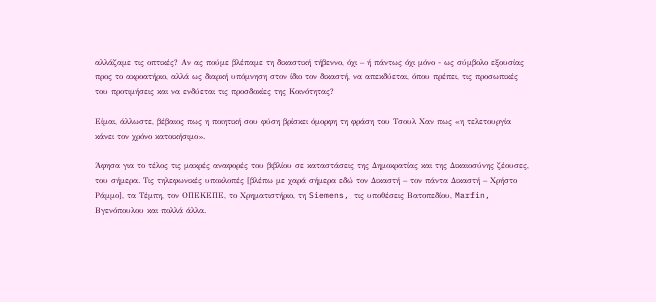αλλάζαμε τις οπτικές? Αν ας πούμε βλέπαμε τη δικαστική τήβεννο, όχι – ή πάντως όχι μόνο - ως σύμβολο εξουσίας προς το ακροατήριο, αλλά ως διαρκή υπόμνηση στον ίδιο τον δικαστή, να απεκδύεται, όπου πρέπει, τις προσωπικές του προτιμήσεις και να ενδύεται τις προσδοκίες της Κοινότητας?

Είμαι, άλλωστε, βέβαιος πως η ποιητική σου φύση βρίσκει όμορφη τη φράση του Τσουλ Χαν πως «η τελετουργία κάνει τον χρόνο κατοικήσιμο».

Άφησα για το τέλος τις μακρές αναφορές του βιβλίου σε καταστάσεις της Δημοκρατίας και της Δικαιοσύνης ζέουσες, του σήμερα. Τις τηλεφωνικές υποκλοπές [βλέπω με χαρά σήμερα εδώ τον Δικαστή – τον πάντα Δικαστή – Χρήστο Ράμμο], τα Τέμπη, τον ΟΠΕΚΕΠΕ, το Χρηματιστήριο, τη Siemens, τις υποθέσεις Βατοπεδίου, Marfin, Βγενόπουλου και πολλά άλλα.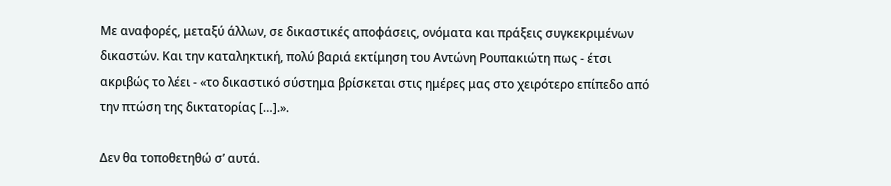Με αναφορές, μεταξύ άλλων, σε δικαστικές αποφάσεις, ονόματα και πράξεις συγκεκριμένων δικαστών. Και την καταληκτική, πολύ βαριά εκτίμηση του Αντώνη Ρουπακιώτη πως - έτσι ακριβώς το λέει - «το δικαστικό σύστημα βρίσκεται στις ημέρες μας στο χειρότερο επίπεδο από την πτώση της δικτατορίας […].».

Δεν θα τοποθετηθώ σ’ αυτά.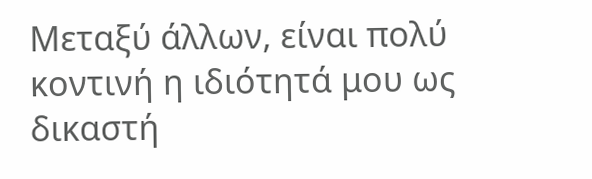Μεταξύ άλλων, είναι πολύ κοντινή η ιδιότητά μου ως δικαστή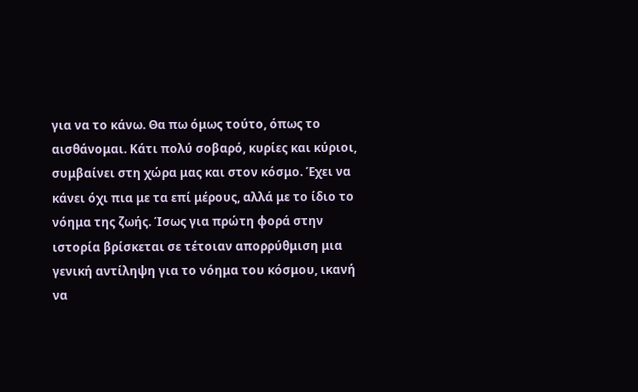για να το κάνω. Θα πω όμως τούτο, όπως το αισθάνομαι. Κάτι πολύ σοβαρό, κυρίες και κύριοι, συμβαίνει στη χώρα μας και στον κόσμο. Έχει να κάνει όχι πια με τα επί μέρους, αλλά με το ίδιο το νόημα της ζωής. Ίσως για πρώτη φορά στην ιστορία βρίσκεται σε τέτοιαν απορρύθμιση μια γενική αντίληψη για το νόημα του κόσμου, ικανή να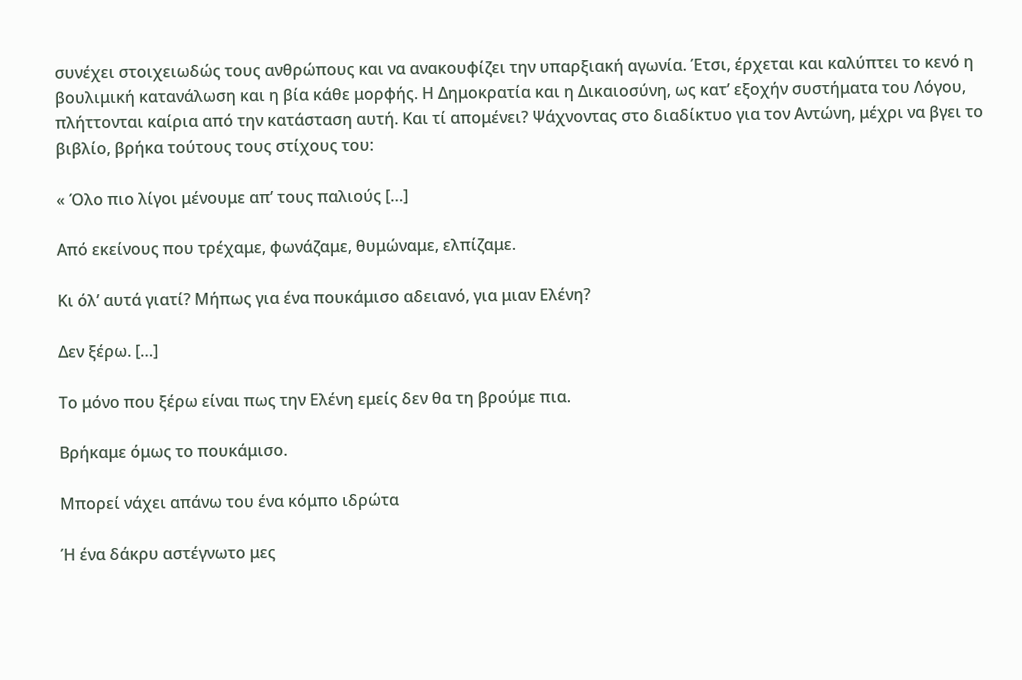συνέχει στοιχειωδώς τους ανθρώπους και να ανακουφίζει την υπαρξιακή αγωνία. Έτσι, έρχεται και καλύπτει το κενό η βουλιμική κατανάλωση και η βία κάθε μορφής. Η Δημοκρατία και η Δικαιοσύνη, ως κατ’ εξοχήν συστήματα του Λόγου, πλήττονται καίρια από την κατάσταση αυτή. Και τί απομένει? Ψάχνοντας στο διαδίκτυο για τον Αντώνη, μέχρι να βγει το βιβλίο, βρήκα τούτους τους στίχους του:

« Όλο πιο λίγοι μένουμε απ’ τους παλιούς […]

Από εκείνους που τρέχαμε, φωνάζαμε, θυμώναμε, ελπίζαμε.

Κι όλ’ αυτά γιατί? Μήπως για ένα πουκάμισο αδειανό, για μιαν Ελένη?

Δεν ξέρω. […]

Το μόνο που ξέρω είναι πως την Ελένη εμείς δεν θα τη βρούμε πια.

Βρήκαμε όμως το πουκάμισο.

Μπορεί νάχει απάνω του ένα κόμπο ιδρώτα

Ή ένα δάκρυ αστέγνωτο μες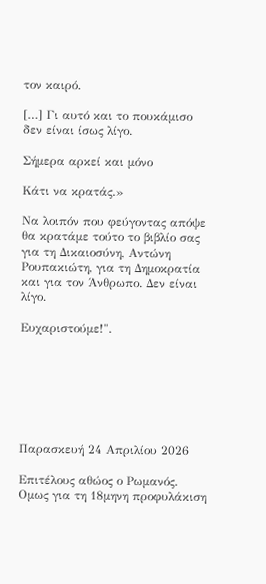τον καιρό.

[…] Γι αυτό και το πουκάμισο δεν είναι ίσως λίγο.

Σήμερα αρκεί και μόνο

Κάτι να κρατάς.»

Να λοιπόν που φεύγοντας απόψε θα κρατάμε τούτο το βιβλίο σας για τη Δικαιοσύνη, Αντώνη Ρουπακιώτη, για τη Δημοκρατία και για τον Άνθρωπο. Δεν είναι λίγο.

Ευχαριστούμε!".







Παρασκευή 24 Απριλίου 2026

Επιτέλους αθώος ο Ρωμανός. Ομως για τη 18μηνη προφυλάκιση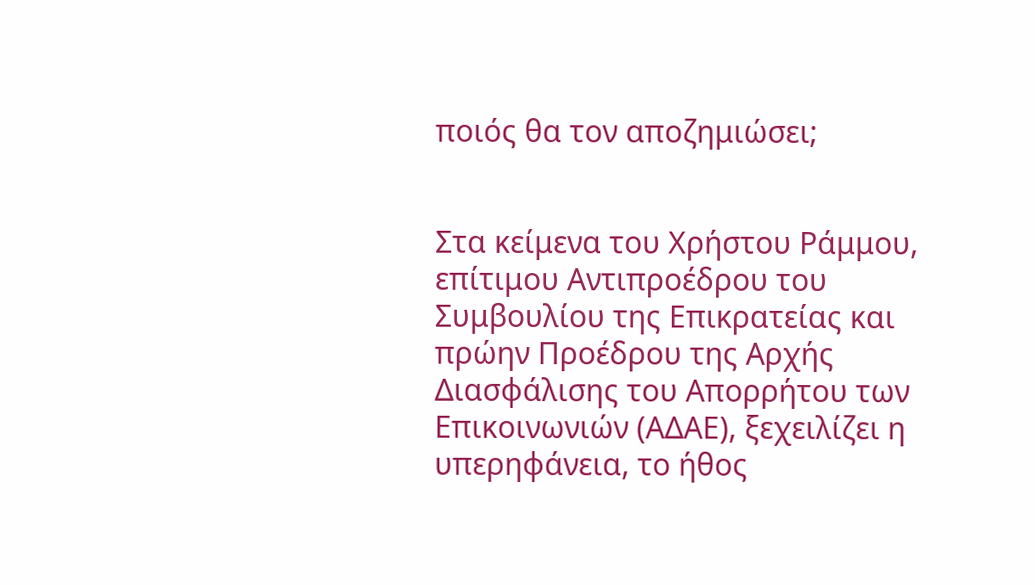ποιός θα τον αποζημιώσει;


Στα κείμενα του Χρήστου Ράμμου,  επίτιμου Αντιπροέδρου του Συμβουλίου της Επικρατείας και πρώην Προέδρου της Αρχής Διασφάλισης του Απορρήτου των Επικοινωνιών (ΑΔΑΕ), ξεχειλίζει η υπερηφάνεια, το ήθος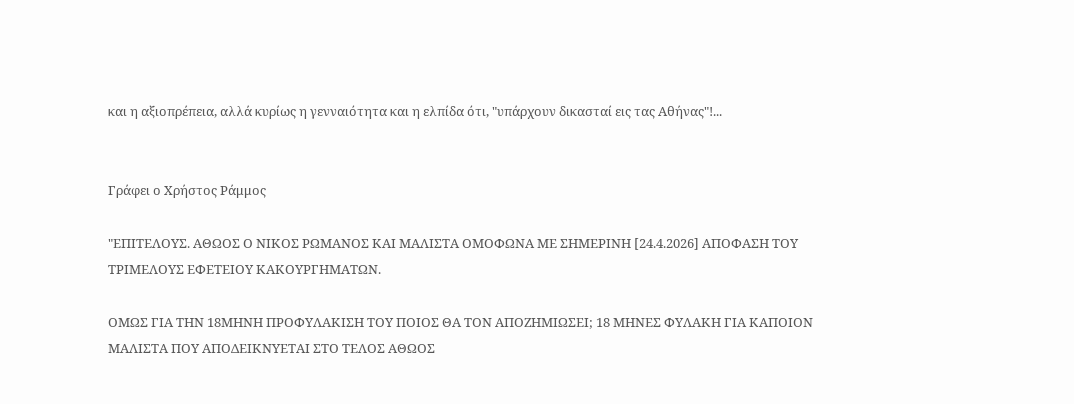και η αξιοπρέπεια, αλλά κυρίως η γενναιότητα και η ελπίδα ότι, "υπάρχουν δικασταί εις τας Αθήνας"!...


Γράφει ο Χρήστος Ράμμος

"ΕΠΙΤΕΛΟΥΣ. ΑΘΩΟΣ Ο ΝΙΚΟΣ ΡΩΜΑΝΟΣ ΚΑΙ ΜΑΛΙΣΤΑ ΟΜΟΦΩΝΑ ΜΕ ΣΗΜΕΡΙΝΗ [24.4.2026] ΑΠΟΦΑΣΗ ΤΟΥ ΤΡΙΜΕΛΟΥΣ ΕΦΕΤΕΙΟΥ ΚΑΚΟΥΡΓΗΜΑΤΩΝ.

ΟΜΩΣ ΓΙΑ ΤΗΝ 18ΜΗΝΗ ΠΡΟΦΥΛΑΚΙΣΗ ΤΟΥ ΠΟΙΟΣ ΘΑ ΤΟΝ ΑΠΟΖΗΜΙΩΣΕΙ; 18 ΜΗΝΕΣ ΦΥΛΑΚΗ ΓΙΑ ΚΑΠΟΙΟΝ ΜΑΛΙΣΤΑ ΠΟΥ ΑΠΟΔΕΙΚΝΥΕΤΑΙ ΣΤΟ ΤΕΛΟΣ ΑΘΩΟΣ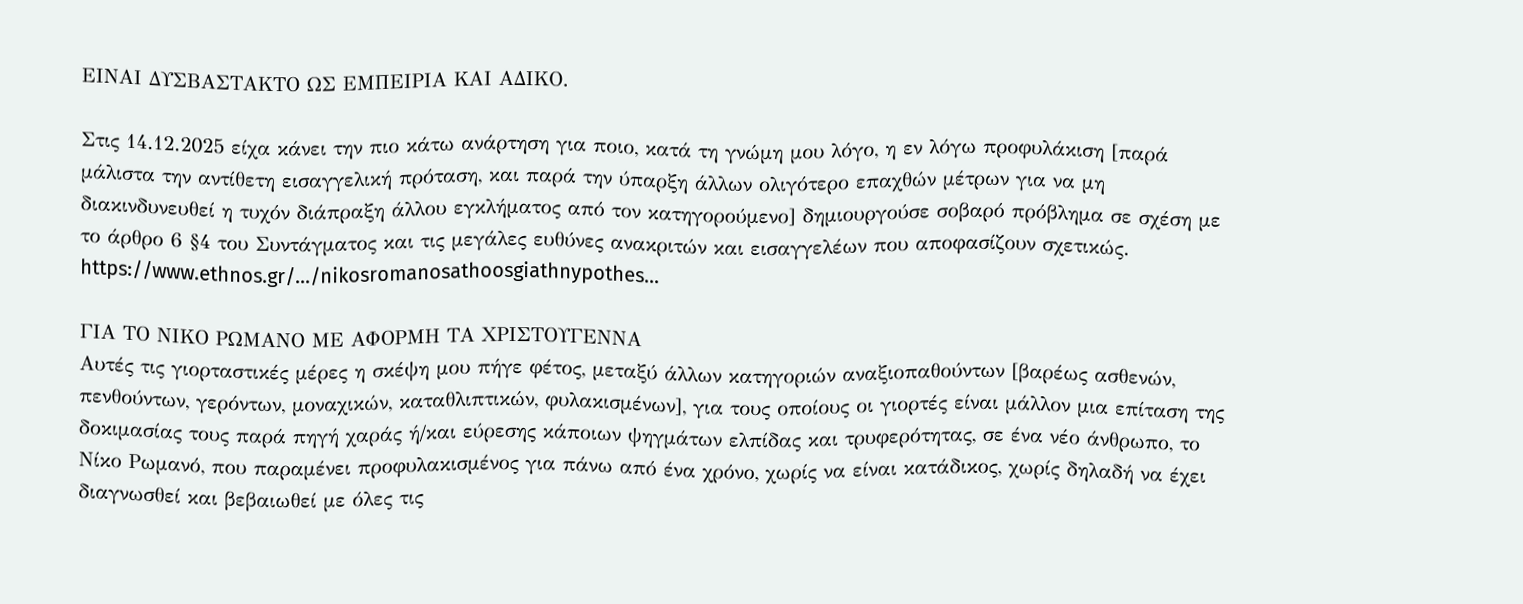ΕΙΝΑΙ ΔΥΣΒΑΣΤΑΚΤΟ ΩΣ ΕΜΠΕΙΡΙΑ ΚΑΙ ΑΔΙΚΟ.

Στις 14.12.2025 είχα κάνει την πιο κάτω ανάρτηση για ποιο, κατά τη γνώμη μου λόγο, η εν λόγω προφυλάκιση [παρά μάλιστα την αντίθετη εισαγγελική πρόταση, και παρά την ύπαρξη άλλων ολιγότερο επαχθών μέτρων για να μη διακινδυνευθεί η τυχόν διάπραξη άλλου εγκλήματος από τον κατηγορούμενο] δημιουργούσε σοβαρό πρόβλημα σε σχέση με το άρθρο 6 §4 του Συντάγματος και τις μεγάλες ευθύνες ανακριτών και εισαγγελέων που αποφασίζουν σχετικώς.
https://www.ethnos.gr/.../nikosromanosathoosgiathnypothes...

ΓΙΑ ΤΟ ΝΙΚΟ ΡΩΜΑΝΟ ΜΕ ΑΦΟΡΜΗ ΤΑ ΧΡΙΣΤΟΥΓΕΝΝΑ
Αυτές τις γιορταστικές μέρες η σκέψη μου πήγε φέτος, μεταξύ άλλων κατηγοριών αναξιοπαθούντων [βαρέως ασθενών, πενθούντων, γερόντων, μοναχικών, καταθλιπτικών, φυλακισμένων], για τους οποίους οι γιορτές είναι μάλλον μια επίταση της δοκιμασίας τους παρά πηγή χαράς ή/και εύρεσης κάποιων ψηγμάτων ελπίδας και τρυφερότητας, σε ένα νέο άνθρωπο, το Νίκο Ρωμανό, που παραμένει προφυλακισμένος για πάνω από ένα χρόνο, χωρίς να είναι κατάδικος, χωρίς δηλαδή να έχει διαγνωσθεί και βεβαιωθεί με όλες τις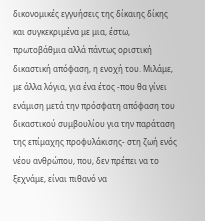δικονομικές εγγυήσεις της δίκαιης δίκης και συγκεκριμένα με μια, έστω, πρωτοβάθμια αλλά πάντως οριστική δικαστική απόφαση, η ενοχή του. Μιλάμε, με άλλα λόγια, για ένα έτος -που θα γίνει ενάμιση μετά την πρόσφατη απόφαση του δικαστικού συμβουλίου για την παράταση της επίμαχης προφυλάκισης- στη ζωή ενός νέου ανθρώπου, που, δεν πρέπει να το ξεχνάμε, είναι πιθανό να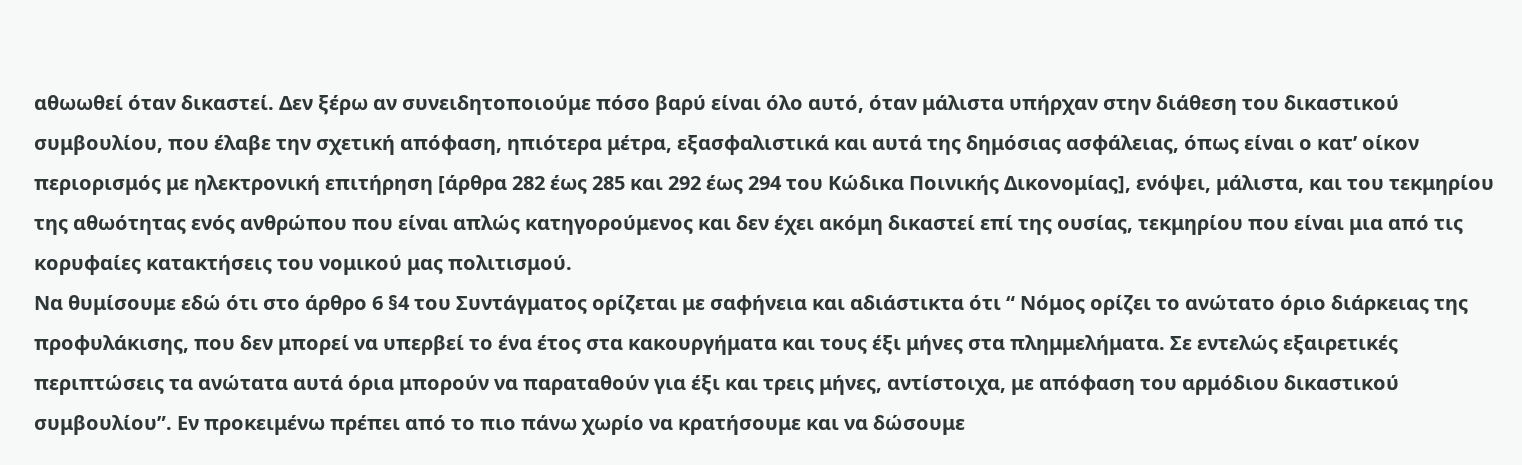αθωωθεί όταν δικαστεί. Δεν ξέρω αν συνειδητοποιούμε πόσο βαρύ είναι όλο αυτό, όταν μάλιστα υπήρχαν στην διάθεση του δικαστικού συμβουλίου, που έλαβε την σχετική απόφαση, ηπιότερα μέτρα, εξασφαλιστικά και αυτά της δημόσιας ασφάλειας, όπως είναι ο κατ’ οίκον περιορισμός με ηλεκτρονική επιτήρηση [άρθρα 282 έως 285 και 292 έως 294 του Κώδικα Ποινικής Δικονομίας], ενόψει, μάλιστα, και του τεκμηρίου της αθωότητας ενός ανθρώπου που είναι απλώς κατηγορούμενος και δεν έχει ακόμη δικαστεί επί της ουσίας, τεκμηρίου που είναι μια από τις κορυφαίες κατακτήσεις του νομικού μας πολιτισμού.
Να θυμίσουμε εδώ ότι στο άρθρο 6 §4 του Συντάγματος ορίζεται με σαφήνεια και αδιάστικτα ότι “ Nόμος ορίζει το ανώτατο όριο διάρκειας της προφυλάκισης, που δεν μπορεί να υπερβεί το ένα έτος στα κακουργήματα και τους έξι μήνες στα πλημμελήματα. Σε εντελώς εξαιρετικές περιπτώσεις τα ανώτατα αυτά όρια μπορούν να παραταθούν για έξι και τρεις μήνες, αντίστοιχα, με απόφαση του αρμόδιου δικαστικού συμβουλίου”. Εν προκειμένω πρέπει από το πιο πάνω χωρίο να κρατήσουμε και να δώσουμε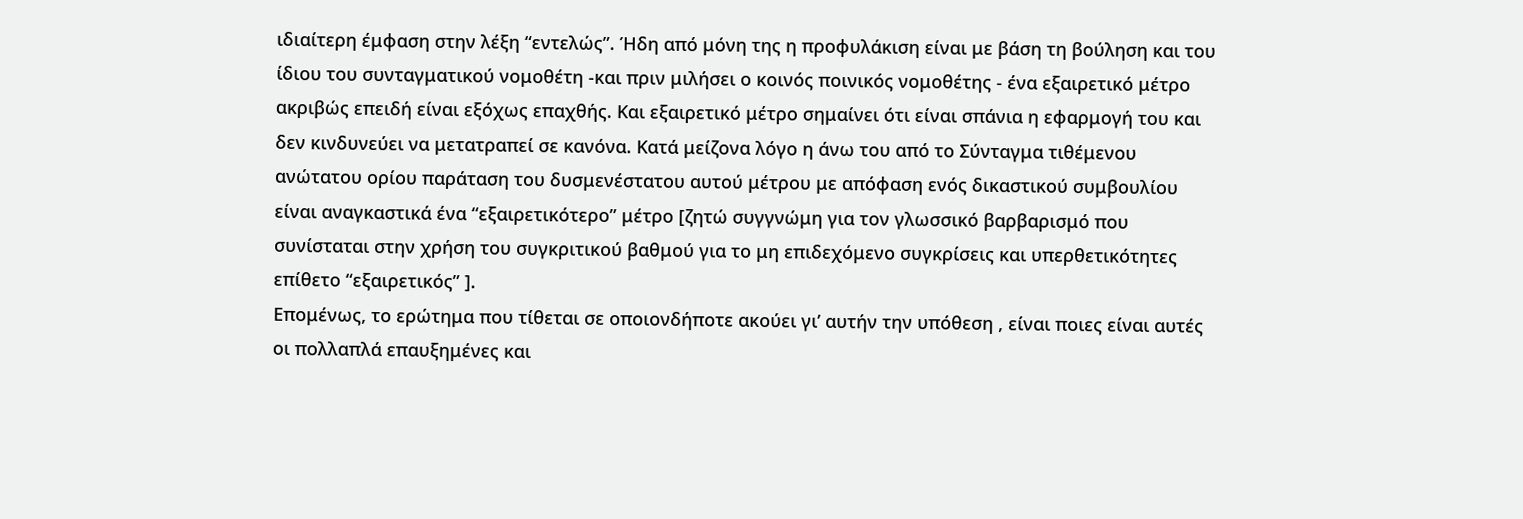ιδιαίτερη έμφαση στην λέξη “εντελώς”. Ήδη από μόνη της η προφυλάκιση είναι με βάση τη βούληση και του ίδιου του συνταγματικού νομοθέτη -και πριν μιλήσει ο κοινός ποινικός νομοθέτης - ένα εξαιρετικό μέτρο ακριβώς επειδή είναι εξόχως επαχθής. Και εξαιρετικό μέτρο σημαίνει ότι είναι σπάνια η εφαρμογή του και δεν κινδυνεύει να μετατραπεί σε κανόνα. Κατά μείζονα λόγο η άνω του από το Σύνταγμα τιθέμενου ανώτατου ορίου παράταση του δυσμενέστατου αυτού μέτρου με απόφαση ενός δικαστικού συμβουλίου είναι αναγκαστικά ένα “εξαιρετικότερο” μέτρο [ζητώ συγγνώμη για τον γλωσσικό βαρβαρισμό που συνίσταται στην χρήση του συγκριτικού βαθμού για το μη επιδεχόμενο συγκρίσεις και υπερθετικότητες επίθετο “εξαιρετικός” ].
Επομένως, το ερώτημα που τίθεται σε οποιονδήποτε ακούει γι’ αυτήν την υπόθεση , είναι ποιες είναι αυτές οι πολλαπλά επαυξημένες και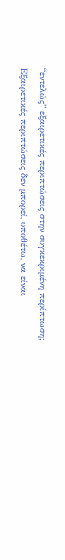“εντελώς” εξαιρετικές περιπτώσεις στην συγκεκριμένη περίπτωση;
Εξαιρετικές περιπτώσεις δεν μπορεί, υποθέτω, να είναι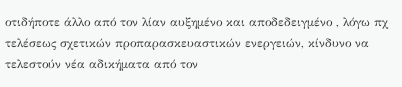οτιδήποτε άλλο από τον λίαν αυξημένο και αποδεδειγμένο , λόγω πχ τελέσεως σχετικών προπαρασκευαστικών ενεργειών, κίνδυνο να τελεστούν νέα αδικήματα από τον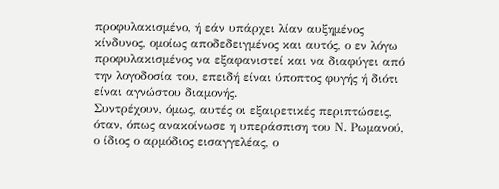προφυλακισμένο, ή εάν υπάρχει λίαν αυξημένος κίνδυνος, ομοίως αποδεδειγμένος και αυτός, ο εν λόγω προφυλακισμένος να εξαφανιστεί και να διαφύγει από την λογοδοσία του, επειδή είναι ύποπτος φυγής ή διότι είναι αγνώστου διαμονής.
Συντρέχουν, όμως, αυτές οι εξαιρετικές περιπτώσεις, όταν, όπως ανακοίνωσε η υπεράσπιση του Ν. Ρωμανού, ο ίδιος ο αρμόδιος εισαγγελέας, ο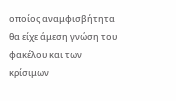οποίος αναμφισβήτητα θα είχε άμεση γνώση του φακέλου και των κρίσιμων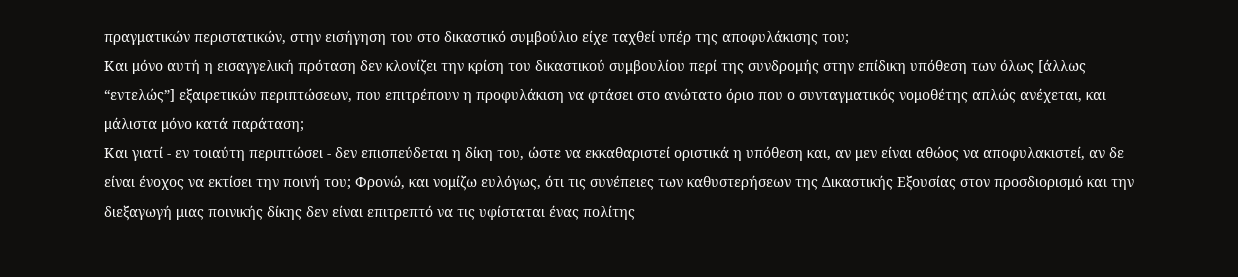πραγματικών περιστατικών, στην εισήγηση του στο δικαστικό συμβούλιο είχε ταχθεί υπέρ της αποφυλάκισης του;
Και μόνο αυτή η εισαγγελική πρόταση δεν κλονίζει την κρίση του δικαστικού συμβουλίου περί της συνδρομής στην επίδικη υπόθεση των όλως [άλλως “εντελώς”] εξαιρετικών περιπτώσεων, που επιτρέπουν η προφυλάκιση να φτάσει στο ανώτατο όριο που ο συνταγματικός νομοθέτης απλώς ανέχεται, και μάλιστα μόνο κατά παράταση;
Και γιατί - εν τοιαύτη περιπτώσει - δεν επισπεύδεται η δίκη του, ώστε να εκκαθαριστεί οριστικά η υπόθεση και, αν μεν είναι αθώος να αποφυλακιστεί, αν δε είναι ένοχος να εκτίσει την ποινή του; Φρονώ, και νομίζω ευλόγως, ότι τις συνέπειες των καθυστερήσεων της Δικαστικής Εξουσίας στον προσδιορισμό και την διεξαγωγή μιας ποινικής δίκης δεν είναι επιτρεπτό να τις υφίσταται ένας πολίτης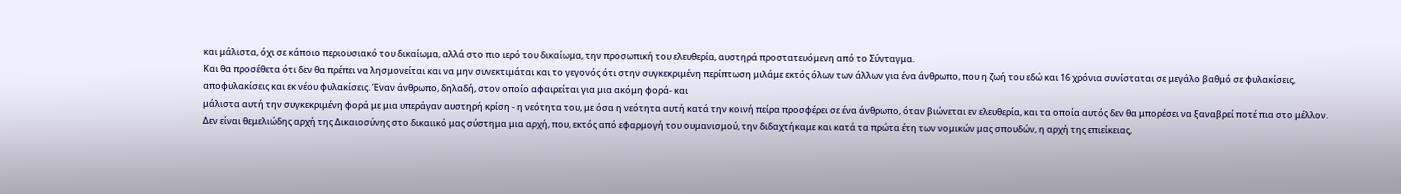και μάλιστα, όχι σε κάποιο περιουσιακό του δικαίωμα, αλλά στο πιο ιερό του δικαίωμα, την προσωπική του ελευθερία, αυστηρά προστατευόμενη από το Σύνταγμα.
Και θα προσέθετα ότι δεν θα πρέπει να λησμονείται και να μην συνεκτιμάται και το γεγονός ότι στην συγκεκριμένη περίπτωση μιλάμε εκτός όλων των άλλων για ένα άνθρωπο, που η ζωή του εδώ και 16 χρόνια συνίσταται σε μεγάλο βαθμό σε φυλακίσεις, αποφυλακίσεις και εκ νέου φυλακίσεις. Έναν άνθρωπο, δηλαδή, στον οποίο αφαιρείται για μια ακόμη φορά- και
μάλιστα αυτή την συγκεκριμένη φορά με μια υπεράγαν αυστηρή κρίση - η νεότητα του, με όσα η νεότητα αυτή κατά την κοινή πείρα προσφέρει σε ένα άνθρωπο, όταν βιώνεται εν ελευθερία, και τα οποία αυτός δεν θα μπορέσει να ξαναβρεί ποτέ πια στο μέλλον.
Δεν είναι θεμελιώδης αρχή της Δικαιοσύνης στο δικαιικό μας σύστημα μια αρχή, που, εκτός από εφαρμογή του ουμανισμού, την διδαχτήκαμε και κατά τα πρώτα έτη των νομικών μας σπουδών, η αρχή της επιείκειας,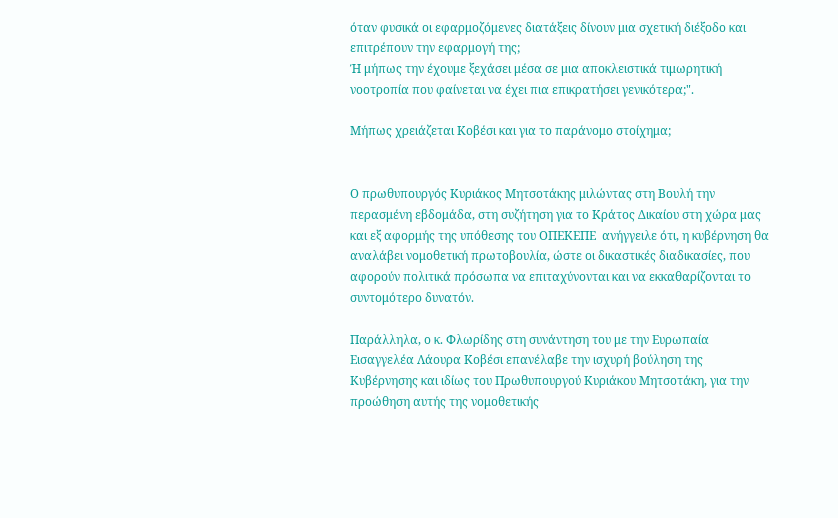όταν φυσικά οι εφαρμοζόμενες διατάξεις δίνουν μια σχετική διέξοδο και επιτρέπουν την εφαρμογή της;
Ή μήπως την έχουμε ξεχάσει μέσα σε μια αποκλειστικά τιμωρητική νοοτροπία που φαίνεται να έχει πια επικρατήσει γενικότερα;".

Μήπως χρειάζεται Κοβέσι και για το παράνομο στοίχημα;


Ο πρωθυπουργός Κυριάκος Μητσοτάκης μιλώντας στη Βουλή την περασμένη εβδομάδα, στη συζήτηση για το Κράτος Δικαίου στη χώρα μας και εξ αφορμής της υπόθεσης του ΟΠΕΚΕΠΕ  ανήγγειλε ότι, η κυβέρνηση θα αναλάβει νομοθετική πρωτοβουλία, ώστε οι δικαστικές διαδικασίες, που αφορούν πολιτικά πρόσωπα να επιταχύνονται και να εκκαθαρίζονται το συντομότερο δυνατόν.

Παράλληλα, ο κ. Φλωρίδης στη συνάντηση του με την Ευρωπαία Εισαγγελέα Λάουρα Κοβέσι επανέλαβε την ισχυρή βούληση της Κυβέρνησης και ιδίως του Πρωθυπουργού Κυριάκου Μητσοτάκη, για την προώθηση αυτής της νομοθετικής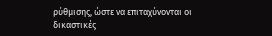ρύθμισης, ώστε να επιταχύνονται οι δικαστικές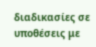διαδικασίες σε υποθέσεις με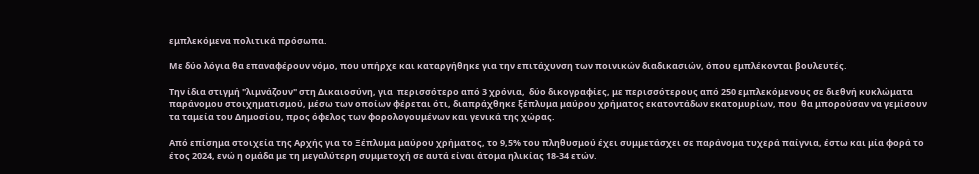εμπλεκόμενα πολιτικά πρόσωπα.

Με δύο λόγια θα επαναφέρουν νόμο, που υπήρχε και καταργήθηκε για την επιτάχυνση των ποινικών διαδικασιών, όπου εμπλέκονται βουλευτές.

Την ίδια στιγμή "λιμνάζουν" στη Δικαιοσύνη, για  περισσότερο από 3 χρόνια,  δύο δικογραφίες, με περισσότερους από 250 εμπλεκόμενους σε διεθνή κυκλώματα παράνομου στοιχηματισμού, μέσω των οποίων φέρεται ότι, διαπράχθηκε ξέπλυμα μαύρου χρήματος εκατοντάδων εκατομυρίων, που  θα μπορούσαν να γεμίσουν τα ταμεία του Δημοσίου, προς όφελος των φορολογουμένων και γενικά της χώρας.

Από επίσημα στοιχεία της Αρχής για το Ξέπλυμα μαύρου χρήματος, το 9,5% του πληθυσμού έχει συμμετάσχει σε παράνομα τυχερά παίγνια, έστω και μία φορά το έτος 2024, ενώ η ομάδα με τη μεγαλύτερη συμμετοχή σε αυτά είναι άτομα ηλικίας 18-34 ετών.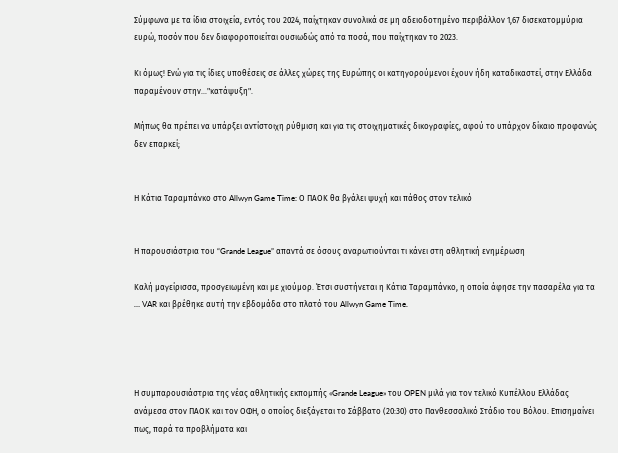Σύμφωνα με τα ίδια στοιχεία, εντός του 2024, παίχτηκαν συνολικά σε μη αδειοδοτημένο περιβάλλον 1,67 δισεκατομμύρια ευρώ, ποσόν που δεν διαφοροποιείται ουσιωδώς από τα ποσά, που παίχτηκαν το 2023.

Κι όμως! Ενώ για τις ίδιες υποθέσεις σε άλλες χώρες της Ευρώπης οι κατηγορούμενοι έχουν ήδη καταδικαστεί, στην Ελλάδα παραμένουν στην..."κατάψυξη".

Μήπως θα πρέπει να υπάρξει αντίστοιχη ρύθμιση και για τις στοιχηματικές δικογραφίες, αφού το υπάρχον δίκαιο προφανώς δεν επαρκεί;


Η Κάτια Ταραμπάνκο στο Allwyn Game Time: Ο ΠΑΟΚ θα βγάλει ψυχή και πάθος στον τελικό


Η παρουσιάστρια του “Grande League” απαντά σε όσους αναρωτιούνται τι κάνει στη αθλητική ενημέρωση

Καλή μαγείρισσα, προσγειωμένη και με χιούμορ. Έτσι συστήνεται η Κάτια Ταραμπάνκο, η οποία άφησε την πασαρέλα για τα … VAR και βρέθηκε αυτή την εβδομάδα στο πλατό του Allwyn Game Time.




Η συμπαρουσιάστρια της νέας αθλητικής εκπομπής «Grande League» του OPEN μιλά για τον τελικό Κυπέλλου Ελλάδας ανάμεσα στον ΠΑΟΚ και τον ΟΦΗ, ο οποίος διεξάγεται το Σάββατο (20:30) στο Πανθεσσαλικό Στάδιο του Βόλου. Επισημαίνει πως, παρά τα προβλήματα και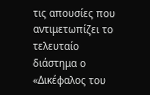τις απουσίες που αντιμετωπίζει το τελευταίο διάστημα ο «Δικέφαλος του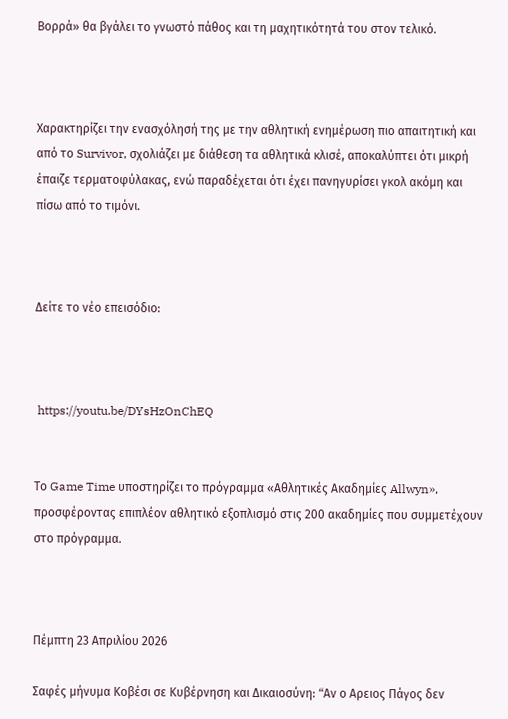Βορρά» θα βγάλει το γνωστό πάθος και τη μαχητικότητά του στον τελικό.



Χαρακτηρίζει την ενασχόλησή της με την αθλητική ενημέρωση πιο απαιτητική και από το Survivor, σχολιάζει με διάθεση τα αθλητικά κλισέ, αποκαλύπτει ότι μικρή έπαιζε τερματοφύλακας, ενώ παραδέχεται ότι έχει πανηγυρίσει γκολ ακόμη και πίσω από το τιμόνι.



Δείτε το νέο επεισόδιο:



 https://youtu.be/DYsHzOnChEQ


Το Game Time υποστηρίζει το πρόγραμμα «Αθλητικές Ακαδημίες Allwyn», προσφέροντας επιπλέον αθλητικό εξοπλισμό στις 200 ακαδημίες που συμμετέχουν στο πρόγραμμα.



Πέμπτη 23 Απριλίου 2026

Σαφές μήνυμα Κοβέσι σε Κυβέρνηση και Δικαιοσύνη: “Aν ο Αρειος Πάγος δεν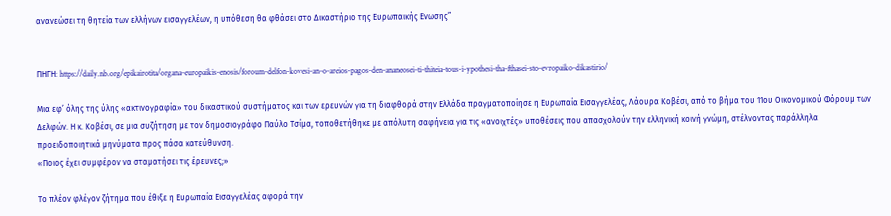ανανεώσει τη θητεία των ελλήνων εισαγγελέων, η υπόθεση θα φθάσει στο Δικαστήριο της Ευρωπαικής Ενωσης”


ΠΗΓΗ: https://daily.nb.org/epikairotita/organa-europaikis-enosis/foroum-delfon-kovesi-an-o-areios-pagos-den-ananeosei-ti-thiteia-tous-i-ypothesi-tha-fthasei-sto-evropaiko-dikastirio/

Μια εφ’ όλης της ύλης «ακτινογραφία» του δικαστικού συστήματος και των ερευνών για τη διαφθορά στην Ελλάδα πραγματοποίησε η Ευρωπαία Εισαγγελέας, Λάουρα Κοβέσι, από το βήμα του 11ου Οικονομικού Φόρουμ των Δελφών. Η κ. Κοβέσι, σε μια συζήτηση με τον δημοσιογράφο Παύλο Τσίμα, τοποθετήθηκε με απόλυτη σαφήνεια για τις «ανοιχτές» υποθέσεις που απασχολούν την ελληνική κοινή γνώμη, στέλνοντας παράλληλα προειδοποιητικά μηνύματα προς πάσα κατεύθυνση.
«Ποιος έχει συμφέρον να σταματήσει τις έρευνες;»

Το πλέον φλέγον ζήτημα που έθιξε η Ευρωπαία Εισαγγελέας αφορά την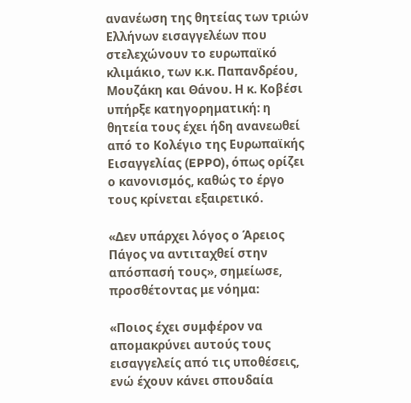ανανέωση της θητείας των τριών Ελλήνων εισαγγελέων που στελεχώνουν το ευρωπαϊκό κλιμάκιο, των κ.κ. Παπανδρέου, Μουζάκη και Θάνου. Η κ. Κοβέσι υπήρξε κατηγορηματική: η θητεία τους έχει ήδη ανανεωθεί από το Κολέγιο της Ευρωπαϊκής Εισαγγελίας (EPPO), όπως ορίζει ο κανονισμός, καθώς το έργο τους κρίνεται εξαιρετικό.

«Δεν υπάρχει λόγος ο Άρειος Πάγος να αντιταχθεί στην απόσπασή τους», σημείωσε, προσθέτοντας με νόημα:

«Ποιος έχει συμφέρον να απομακρύνει αυτούς τους εισαγγελείς από τις υποθέσεις, ενώ έχουν κάνει σπουδαία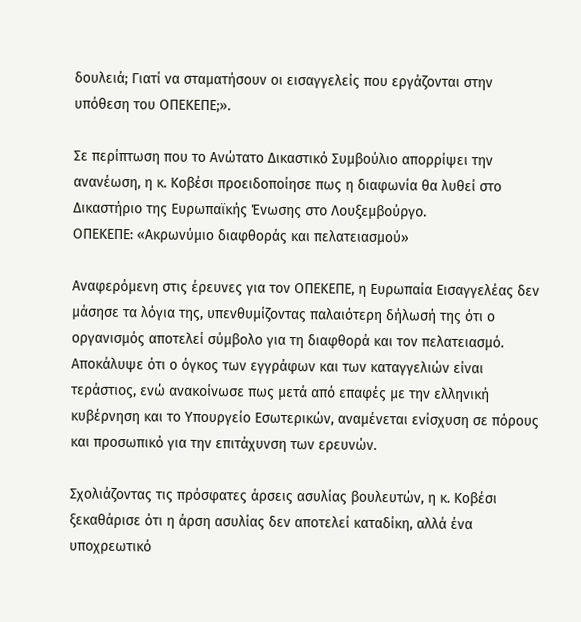δουλειά; Γιατί να σταματήσουν οι εισαγγελείς που εργάζονται στην υπόθεση του ΟΠΕΚΕΠΕ;».

Σε περίπτωση που το Ανώτατο Δικαστικό Συμβούλιο απορρίψει την ανανέωση, η κ. Κοβέσι προειδοποίησε πως η διαφωνία θα λυθεί στο Δικαστήριο της Ευρωπαϊκής Ένωσης στο Λουξεμβούργο.
ΟΠΕΚΕΠΕ: «Ακρωνύμιο διαφθοράς και πελατειασμού»

Αναφερόμενη στις έρευνες για τον ΟΠΕΚΕΠΕ, η Ευρωπαία Εισαγγελέας δεν μάσησε τα λόγια της, υπενθυμίζοντας παλαιότερη δήλωσή της ότι ο οργανισμός αποτελεί σύμβολο για τη διαφθορά και τον πελατειασμό. Αποκάλυψε ότι ο όγκος των εγγράφων και των καταγγελιών είναι τεράστιος, ενώ ανακοίνωσε πως μετά από επαφές με την ελληνική κυβέρνηση και το Υπουργείο Εσωτερικών, αναμένεται ενίσχυση σε πόρους και προσωπικό για την επιτάχυνση των ερευνών.

Σχολιάζοντας τις πρόσφατες άρσεις ασυλίας βουλευτών, η κ. Κοβέσι ξεκαθάρισε ότι η άρση ασυλίας δεν αποτελεί καταδίκη, αλλά ένα υποχρεωτικό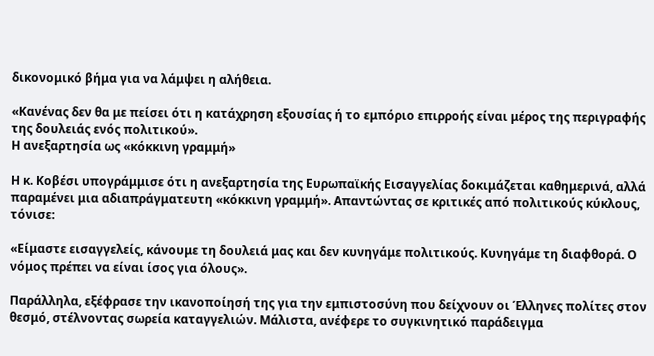δικονομικό βήμα για να λάμψει η αλήθεια.

«Κανένας δεν θα με πείσει ότι η κατάχρηση εξουσίας ή το εμπόριο επιρροής είναι μέρος της περιγραφής της δουλειάς ενός πολιτικού».
Η ανεξαρτησία ως «κόκκινη γραμμή»

Η κ. Κοβέσι υπογράμμισε ότι η ανεξαρτησία της Ευρωπαϊκής Εισαγγελίας δοκιμάζεται καθημερινά, αλλά παραμένει μια αδιαπράγματευτη «κόκκινη γραμμή». Απαντώντας σε κριτικές από πολιτικούς κύκλους, τόνισε:

«Είμαστε εισαγγελείς, κάνουμε τη δουλειά μας και δεν κυνηγάμε πολιτικούς. Κυνηγάμε τη διαφθορά. Ο νόμος πρέπει να είναι ίσος για όλους».

Παράλληλα, εξέφρασε την ικανοποίησή της για την εμπιστοσύνη που δείχνουν οι Έλληνες πολίτες στον θεσμό, στέλνοντας σωρεία καταγγελιών. Μάλιστα, ανέφερε το συγκινητικό παράδειγμα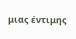μιας έντιμης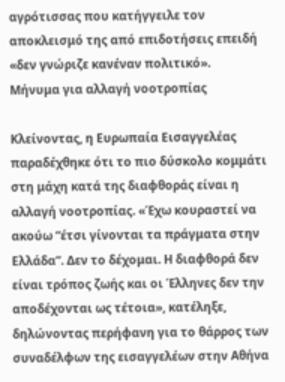αγρότισσας που κατήγγειλε τον αποκλεισμό της από επιδοτήσεις επειδή «δεν γνώριζε κανέναν πολιτικό».
Μήνυμα για αλλαγή νοοτροπίας

Κλείνοντας, η Ευρωπαία Εισαγγελέας παραδέχθηκε ότι το πιο δύσκολο κομμάτι στη μάχη κατά της διαφθοράς είναι η αλλαγή νοοτροπίας. «Έχω κουραστεί να ακούω “έτσι γίνονται τα πράγματα στην Ελλάδα”. Δεν το δέχομαι. Η διαφθορά δεν είναι τρόπος ζωής και οι Έλληνες δεν την αποδέχονται ως τέτοια», κατέληξε, δηλώνοντας περήφανη για το θάρρος των συναδέλφων της εισαγγελέων στην Αθήνα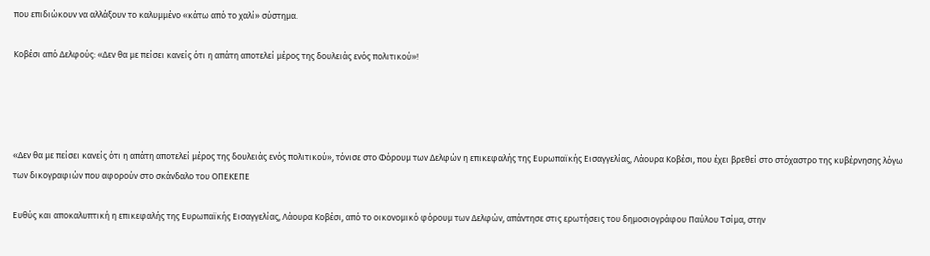που επιδιώκουν να αλλάξουν το καλυμμένο «κάτω από το χαλί» σύστημα.

Κοβέσι από Δελφούς: «Δεν θα με πείσει κανείς ότι η απάτη αποτελεί μέρος της δουλειάς ενός πολιτικού»!




«Δεν θα με πείσει κανείς ότι η απάτη αποτελεί μέρος της δουλειάς ενός πολιτικού», τόνισε στο Φόρουμ των Δελφών η επικεφαλής της Ευρωπαϊκής Εισαγγελίας, Λάουρα Κοβέσι, που έχει βρεθεί στο στόχαστρο της κυβέρνησης λόγω των δικογραφιών που αφορούν στο σκάνδαλο του ΟΠΕΚΕΠΕ

Ευθύς και αποκαλυπτική η επικεφαλής της Ευρωπαϊκής Εισαγγελίας, Λάουρα Κοβέσι, από το οικονομικό φόρουμ των Δελφών, απάντησε στις ερωτήσεις του δημοσιογράφου Παύλου Τσίμα, στην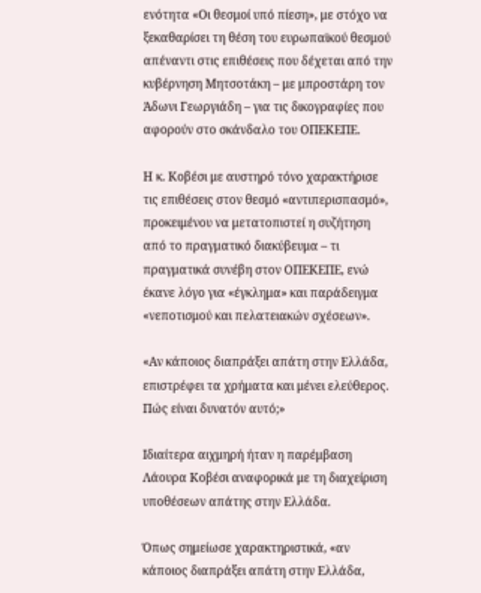ενότητα «Οι θεσμοί υπό πίεση», με στόχο να ξεκαθαρίσει τη θέση του ευρωπαϊκού θεσμού απέναντι στις επιθέσεις που δέχεται από την κυβέρνηση Μητσοτάκη – με μπροστάρη τον Άδωνι Γεωργιάδη – για τις δικογραφίες που αφορούν στο σκάνδαλο του ΟΠΕΚΕΠΕ.

Η κ. Κοβέσι με αυστηρό τόνο χαρακτήρισε τις επιθέσεις στον θεσμό «αντιπερισπασμό», προκειμένου να μετατοπιστεί η συζήτηση από το πραγματικό διακύβευμα – τι πραγματικά συνέβη στον ΟΠΕΚΕΠΕ, ενώ έκανε λόγο για «έγκλημα» και παράδειγμα «νεποτισμού και πελατειακών σχέσεων».

«Αν κάποιος διαπράξει απάτη στην Ελλάδα, επιστρέφει τα χρήματα και μένει ελεύθερος. Πώς είναι δυνατόν αυτό;»

Ιδιαίτερα αιχμηρή ήταν η παρέμβαση Λάουρα Κοβέσι αναφορικά με τη διαχείριση υποθέσεων απάτης στην Ελλάδα.

Όπως σημείωσε χαρακτηριστικά, «αν κάποιος διαπράξει απάτη στην Ελλάδα,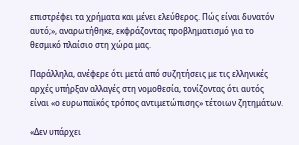επιστρέφει τα χρήματα και μένει ελεύθερος. Πώς είναι δυνατόν αυτό;», αναρωτήθηκε, εκφράζοντας προβληματισμό για το θεσμικό πλαίσιο στη χώρα μας.

Παράλληλα, ανέφερε ότι μετά από συζητήσεις με τις ελληνικές αρχές υπήρξαν αλλαγές στη νομοθεσία, τονίζοντας ότι αυτός είναι «ο ευρωπαϊκός τρόπος αντιμετώπισης» τέτοιων ζητημάτων.

«Δεν υπάρχει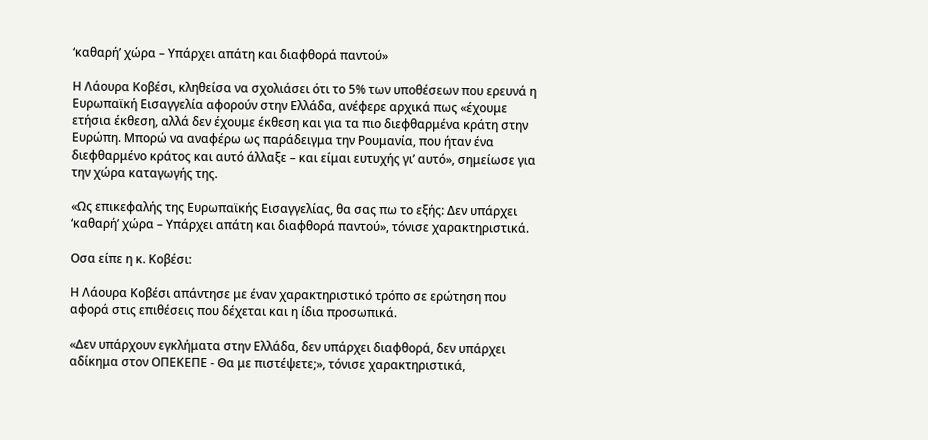‘καθαρή’ χώρα – Υπάρχει απάτη και διαφθορά παντού»

Η Λάουρα Κοβέσι, κληθείσα να σχολιάσει ότι το 5% των υποθέσεων που ερευνά η Ευρωπαϊκή Εισαγγελία αφορούν στην Ελλάδα, ανέφερε αρχικά πως «έχουμε ετήσια έκθεση, αλλά δεν έχουμε έκθεση και για τα πιο διεφθαρμένα κράτη στην Ευρώπη. Μπορώ να αναφέρω ως παράδειγμα την Ρουμανία, που ήταν ένα διεφθαρμένο κράτος και αυτό άλλαξε – και είμαι ευτυχής γι’ αυτό», σημείωσε για την χώρα καταγωγής της.

«Ως επικεφαλής της Ευρωπαϊκής Εισαγγελίας, θα σας πω το εξής: Δεν υπάρχει ‘καθαρή’ χώρα – Υπάρχει απάτη και διαφθορά παντού», τόνισε χαρακτηριστικά.

Oσα είπε η κ. Κοβέσι:

Η Λάουρα Κοβέσι απάντησε με έναν χαρακτηριστικό τρόπο σε ερώτηση που αφορά στις επιθέσεις που δέχεται και η ίδια προσωπικά.

«Δεν υπάρχουν εγκλήματα στην Ελλάδα, δεν υπάρχει διαφθορά, δεν υπάρχει αδίκημα στον ΟΠΕΚΕΠΕ - Θα με πιστέψετε;», τόνισε χαρακτηριστικά,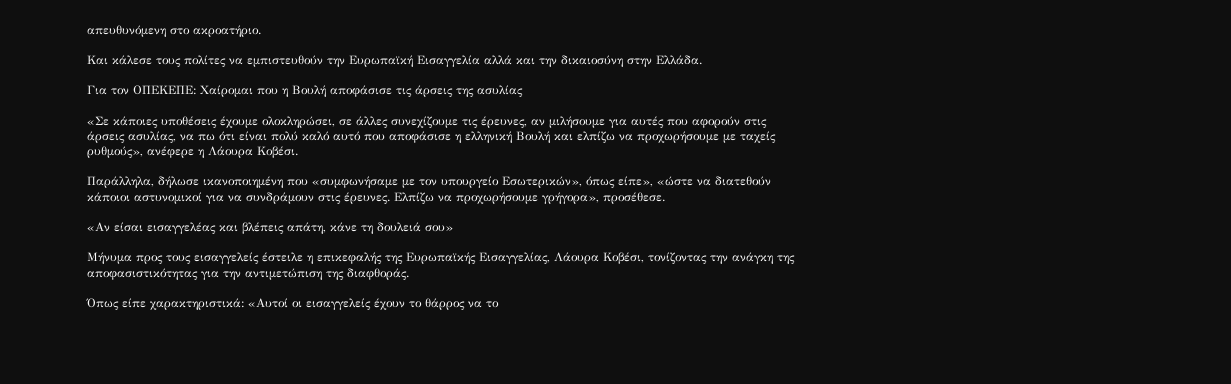απευθυνόμενη στο ακροατήριο.

Και κάλεσε τους πολίτες να εμπιστευθούν την Ευρωπαϊκή Εισαγγελία αλλά και την δικαιοσύνη στην Ελλάδα.

Για τον ΟΠΕΚΕΠΕ: Χαίρομαι που η Βουλή αποφάσισε τις άρσεις της ασυλίας

«Σε κάποιες υποθέσεις έχουμε ολοκληρώσει, σε άλλες συνεχίζουμε τις έρευνες, αν μιλήσουμε για αυτές που αφορούν στις άρσεις ασυλίας, να πω ότι είναι πολύ καλό αυτό που αποφάσισε η ελληνική Βουλή και ελπίζω να προχωρήσουμε με ταχείς ρυθμούς», ανέφερε η Λάουρα Κοβέσι.

Παράλληλα, δήλωσε ικανοποιημένη που «συμφωνήσαμε με τον υπουργείο Εσωτερικών», όπως είπε», «ώστε να διατεθούν κάποιοι αστυνομικοί για να συνδράμουν στις έρευνες. Ελπίζω να προχωρήσουμε γρήγορα», προσέθεσε.

«Αν είσαι εισαγγελέας και βλέπεις απάτη, κάνε τη δουλειά σου»

Μήνυμα προς τους εισαγγελείς έστειλε η επικεφαλής της Ευρωπαϊκής Εισαγγελίας, Λάουρα Κοβέσι, τονίζοντας την ανάγκη της αποφασιστικότητας για την αντιμετώπιση της διαφθοράς.

Όπως είπε χαρακτηριστικά: «Αυτοί οι εισαγγελείς έχουν το θάρρος να το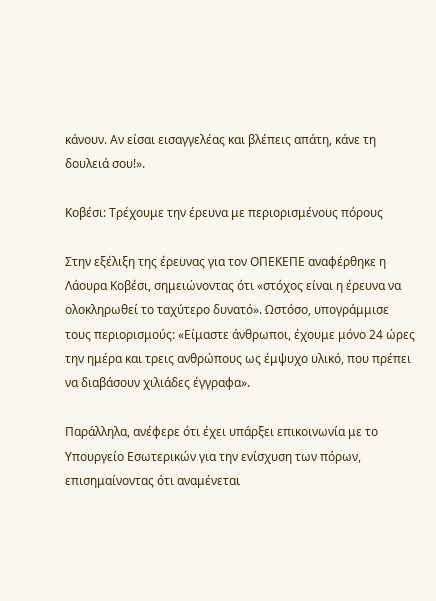κάνουν. Αν είσαι εισαγγελέας και βλέπεις απάτη, κάνε τη δουλειά σου!».

Κοβέσι: Τρέχουμε την έρευνα με περιορισμένους πόρους

Στην εξέλιξη της έρευνας για τον ΟΠΕΚΕΠΕ αναφέρθηκε η Λάουρα Κοβέσι, σημειώνοντας ότι «στόχος είναι η έρευνα να ολοκληρωθεί το ταχύτερο δυνατό». Ωστόσο, υπογράμμισε τους περιορισμούς: «Είμαστε άνθρωποι, έχουμε μόνο 24 ώρες την ημέρα και τρεις ανθρώπους ως έμψυχο υλικό, που πρέπει να διαβάσουν χιλιάδες έγγραφα».

Παράλληλα, ανέφερε ότι έχει υπάρξει επικοινωνία με το Υπουργείο Εσωτερικών για την ενίσχυση των πόρων, επισημαίνοντας ότι αναμένεται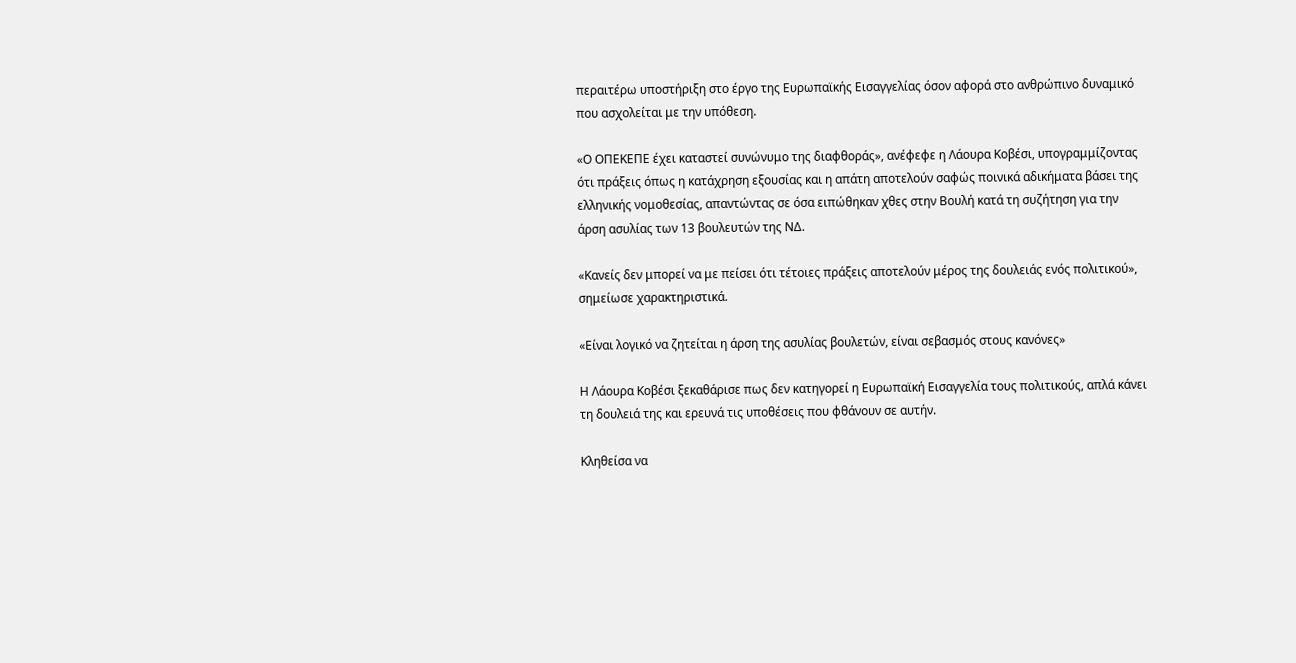περαιτέρω υποστήριξη στο έργο της Ευρωπαϊκής Εισαγγελίας όσον αφορά στο ανθρώπινο δυναμικό που ασχολείται με την υπόθεση.

«Ο ΟΠΕΚΕΠΕ έχει καταστεί συνώνυμο της διαφθοράς», ανέφεφε η Λάουρα Κοβέσι, υπογραμμίζοντας ότι πράξεις όπως η κατάχρηση εξουσίας και η απάτη αποτελούν σαφώς ποινικά αδικήματα βάσει της ελληνικής νομοθεσίας, απαντώντας σε όσα ειπώθηκαν χθες στην Βουλή κατά τη συζήτηση για την άρση ασυλίας των 13 βουλευτών της ΝΔ.

«Κανείς δεν μπορεί να με πείσει ότι τέτοιες πράξεις αποτελούν μέρος της δουλειάς ενός πολιτικού», σημείωσε χαρακτηριστικά.

«Είναι λογικό να ζητείται η άρση της ασυλίας βουλετών, είναι σεβασμός στους κανόνες»

Η Λάουρα Κοβέσι ξεκαθάρισε πως δεν κατηγορεί η Ευρωπαϊκή Εισαγγελία τους πολιτικούς, απλά κάνει τη δουλειά της και ερευνά τις υποθέσεις που φθάνουν σε αυτήν.

Κληθείσα να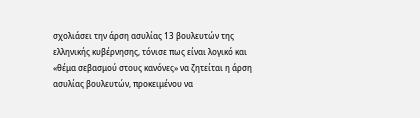σχολιάσει την άρση ασυλίας 13 βουλευτών της ελληνικής κυβέρνησης, τόνισε πως είναι λογικό και «θέμα σεβασμού στους κανόνες» να ζητείται η άρση ασυλίας βουλευτών, προκειμένου να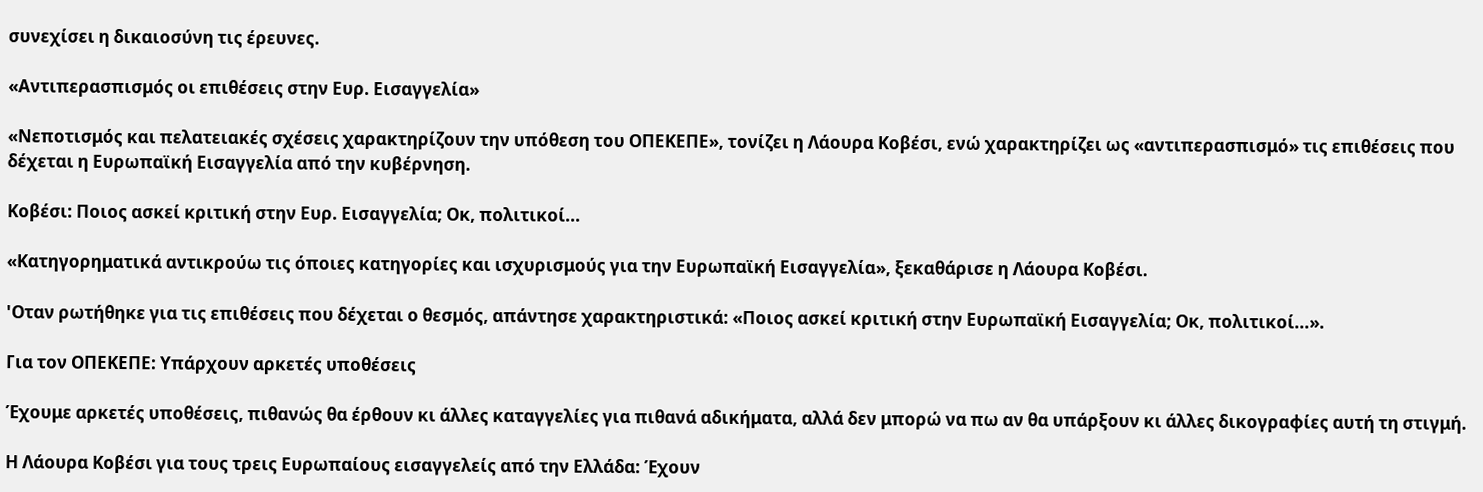συνεχίσει η δικαιοσύνη τις έρευνες.

«Αντιπερασπισμός οι επιθέσεις στην Ευρ. Εισαγγελία»

«Νεποτισμός και πελατειακές σχέσεις χαρακτηρίζουν την υπόθεση του ΟΠΕΚΕΠΕ», τονίζει η Λάουρα Κοβέσι, ενώ χαρακτηρίζει ως «αντιπερασπισμό» τις επιθέσεις που δέχεται η Ευρωπαϊκή Εισαγγελία από την κυβέρνηση.

Κοβέσι: Ποιος ασκεί κριτική στην Ευρ. Εισαγγελία; Οκ, πολιτικοί...

«Κατηγορηματικά αντικρούω τις όποιες κατηγορίες και ισχυρισμούς για την Ευρωπαϊκή Εισαγγελία», ξεκαθάρισε η Λάουρα Κοβέσι.

'Οταν ρωτήθηκε για τις επιθέσεις που δέχεται ο θεσμός, απάντησε χαρακτηριστικά: «Ποιος ασκεί κριτική στην Ευρωπαϊκή Εισαγγελία; Οκ, πολιτικοί...».

Για τον ΟΠΕΚΕΠΕ: Υπάρχουν αρκετές υποθέσεις

Έχουμε αρκετές υποθέσεις, πιθανώς θα έρθουν κι άλλες καταγγελίες για πιθανά αδικήματα, αλλά δεν μπορώ να πω αν θα υπάρξουν κι άλλες δικογραφίες αυτή τη στιγμή.

Η Λάουρα Κοβέσι για τους τρεις Ευρωπαίους εισαγγελείς από την Ελλάδα: Έχουν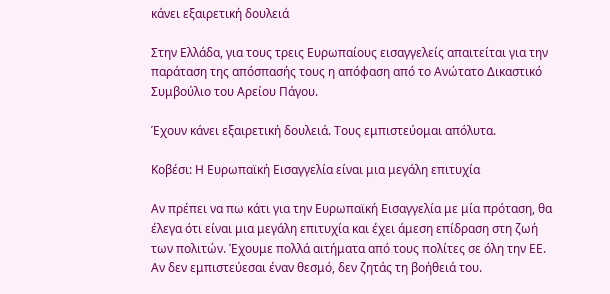κάνει εξαιρετική δουλειά

Στην Ελλάδα, για τους τρεις Ευρωπαίους εισαγγελείς απαιτείται για την παράταση της απόσπασής τους η απόφαση από το Ανώτατο Δικαστικό Συμβούλιο του Αρείου Πάγου.

Έχουν κάνει εξαιρετική δουλειά. Τους εμπιστεύομαι απόλυτα.

Κοβέσι: Η Ευρωπαϊκή Εισαγγελία είναι μια μεγάλη επιτυχία

Αν πρέπει να πω κάτι για την Ευρωπαϊκή Εισαγγελία με μία πρόταση, θα έλεγα ότι είναι μια μεγάλη επιτυχία και έχει άμεση επίδραση στη ζωή των πολιτών. Έχουμε πολλά αιτήματα από τους πολίτες σε όλη την ΕΕ. Αν δεν εμπιστεύεσαι έναν θεσμό, δεν ζητάς τη βοήθειά του.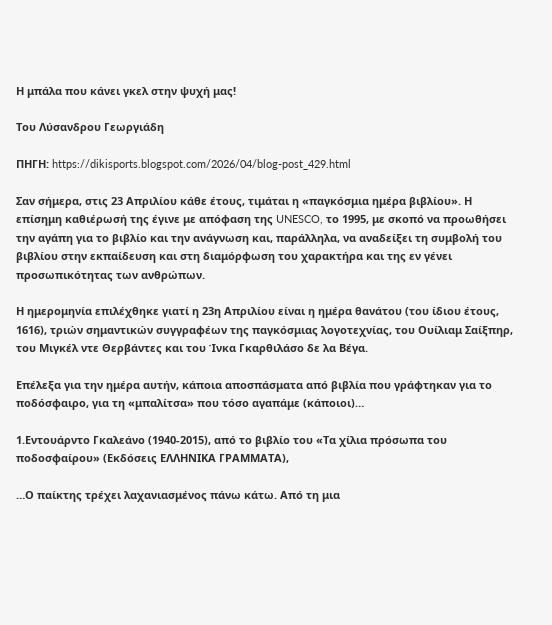Η μπάλα που κάνει γκελ στην ψυχή μας!

Του Λύσανδρου Γεωργιάδη

ΠΗΓΗ: https://dikisports.blogspot.com/2026/04/blog-post_429.html

Σαν σήμερα, στις 23 Απριλίου κάθε έτους, τιμάται η «παγκόσμια ημέρα βιβλίου». Η επίσημη καθιέρωσή της έγινε με απόφαση της UNESCO, το 1995, με σκοπό να προωθήσει την αγάπη για το βιβλίο και την ανάγνωση και, παράλληλα, να αναδείξει τη συμβολή του βιβλίου στην εκπαίδευση και στη διαμόρφωση του χαρακτήρα και της εν γένει προσωπικότητας των ανθρώπων.

Η ημερομηνία επιλέχθηκε γιατί η 23η Απριλίου είναι η ημέρα θανάτου (του ίδιου έτους, 1616), τριών σημαντικών συγγραφέων της παγκόσμιας λογοτεχνίας, του Ουίλιαμ Σαίξπηρ, του Μιγκέλ ντε Θερβάντες και του Ίνκα Γκαρθιλάσο δε λα Βέγα.

Επέλεξα για την ημέρα αυτήν, κάποια αποσπάσματα από βιβλία που γράφτηκαν για το ποδόσφαιρο, για τη «μπαλίτσα» που τόσο αγαπάμε (κάποιοι)…

1.Εντουάρντο Γκαλεάνο (1940-2015), από το βιβλίο του «Τα χίλια πρόσωπα του ποδοσφαίρου» (Εκδόσεις ΕΛΛΗΝΙΚΑ ΓΡΑΜΜΑΤΑ),

…Ο παίκτης τρέχει λαχανιασμένος πάνω κάτω. Από τη μια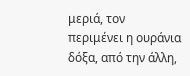μεριά, τον περιμένει η ουράνια δόξα, από την άλλη,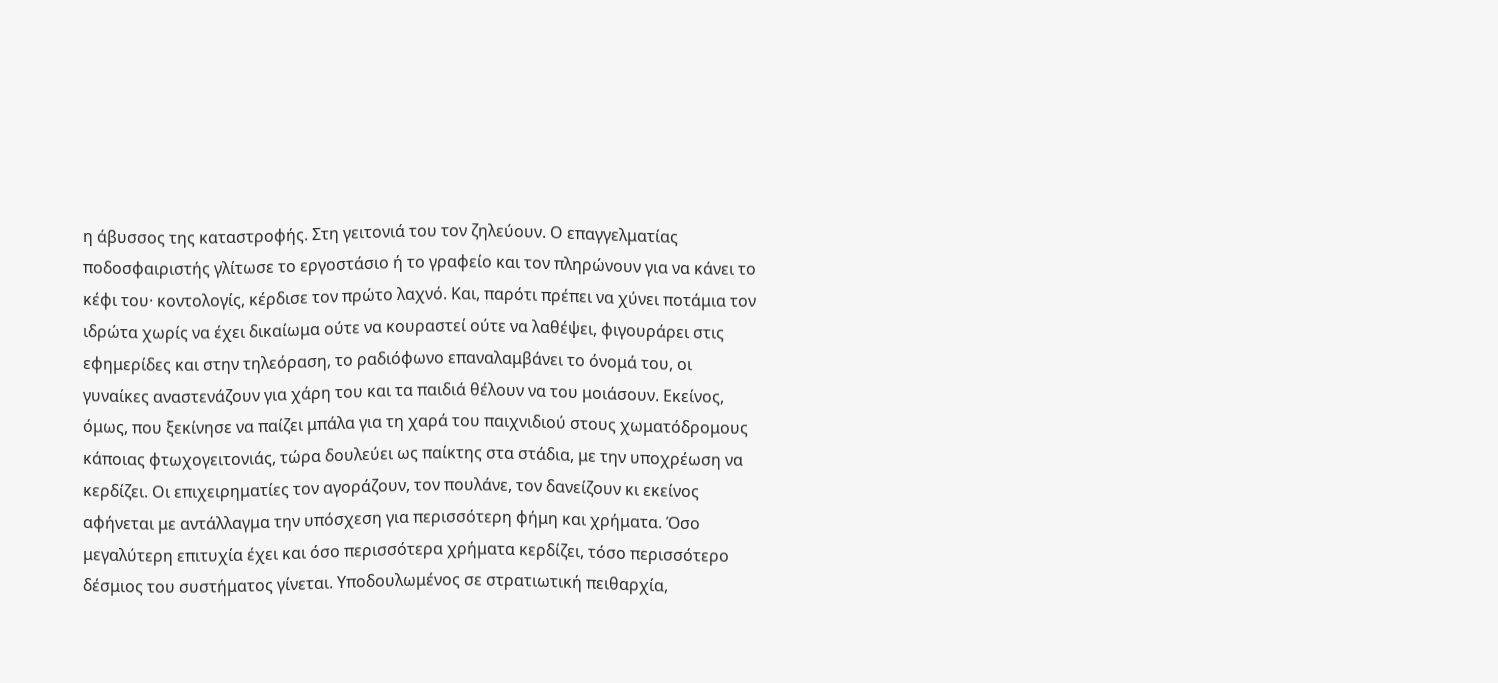η άβυσσος της καταστροφής. Στη γειτονιά του τον ζηλεύουν. Ο επαγγελματίας ποδοσφαιριστής γλίτωσε το εργοστάσιο ή το γραφείο και τον πληρώνουν για να κάνει το κέφι του· κοντολογίς, κέρδισε τον πρώτο λαχνό. Και, παρότι πρέπει να χύνει ποτάμια τον ιδρώτα χωρίς να έχει δικαίωμα ούτε να κουραστεί ούτε να λαθέψει, φιγουράρει στις εφημερίδες και στην τηλεόραση, το ραδιόφωνο επαναλαμβάνει το όνομά του, οι γυναίκες αναστενάζουν για χάρη του και τα παιδιά θέλουν να του μοιάσουν. Εκείνος, όμως, που ξεκίνησε να παίζει μπάλα για τη χαρά του παιχνιδιού στους χωματόδρομους κάποιας φτωχογειτονιάς, τώρα δουλεύει ως παίκτης στα στάδια, με την υποχρέωση να κερδίζει. Οι επιχειρηματίες τον αγοράζουν, τον πουλάνε, τον δανείζουν κι εκείνος αφήνεται με αντάλλαγμα την υπόσχεση για περισσότερη φήμη και χρήματα. Όσο μεγαλύτερη επιτυχία έχει και όσο περισσότερα χρήματα κερδίζει, τόσο περισσότερο δέσμιος του συστήματος γίνεται. Υποδουλωμένος σε στρατιωτική πειθαρχία,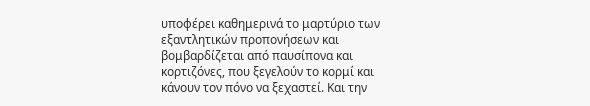υποφέρει καθημερινά το μαρτύριο των εξαντλητικών προπονήσεων και βομβαρδίζεται από παυσίπονα και κορτιζόνες, που ξεγελούν το κορμί και κάνουν τον πόνο να ξεχαστεί. Και την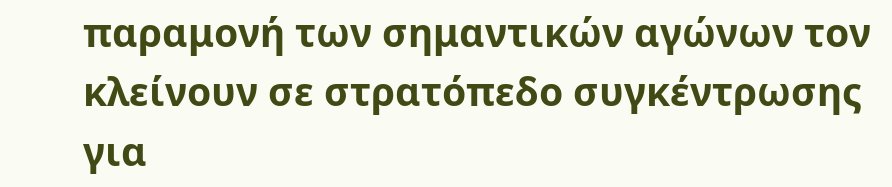παραμονή των σημαντικών αγώνων τον κλείνουν σε στρατόπεδο συγκέντρωσης για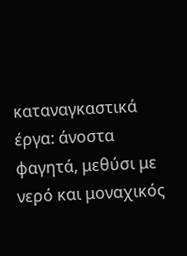καταναγκαστικά έργα: άνοστα φαγητά, μεθύσι με νερό και μοναχικός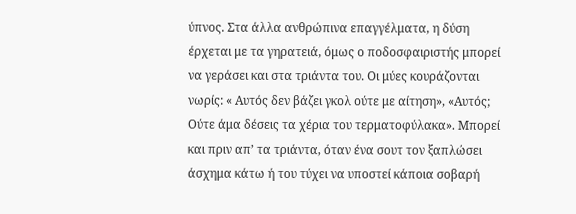ύπνος. Στα άλλα ανθρώπινα επαγγέλματα, η δύση έρχεται με τα γηρατειά, όμως ο ποδοσφαιριστής μπορεί να γεράσει και στα τριάντα του. Οι μύες κουράζονται νωρίς: « Αυτός δεν βάζει γκολ ούτε με αίτηση», «Αυτός; Ούτε άμα δέσεις τα χέρια του τερματοφύλακα». Μπορεί και πριν απ’ τα τριάντα, όταν ένα σουτ τον ξαπλώσει άσχημα κάτω ή του τύχει να υποστεί κάποια σοβαρή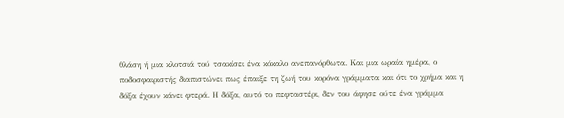θλάση ή μια κλοτσιά τού τσακίσει ένα κόκαλο ανεπανόρθωτα. Και μια ωραία ημέρα, ο ποδοσφαιριστής διαπιστώνει πως έπαιξε τη ζωή του κορόνα γράμματα και ότι το χρήμα και η δόξα έχουν κάνει φτερά. Η δόξα, αυτό το πεφταστέρι, δεν του άφησε ούτε ένα γράμμα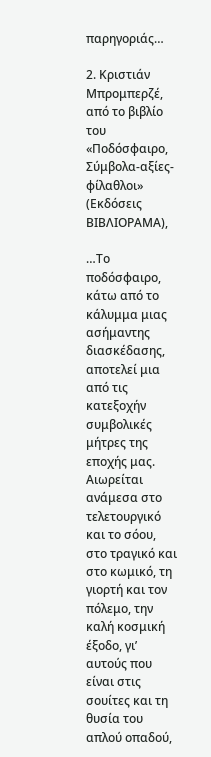παρηγοριάς…

2. Κριστιάν Μπρομπερζέ, από το βιβλίο του «Ποδόσφαιρο, Σύμβολα-αξίες-φίλαθλοι» (Εκδόσεις ΒΙΒΛΙΟΡΑΜΑ),

…Το ποδόσφαιρο, κάτω από το κάλυμμα μιας ασήμαντης διασκέδασης, αποτελεί μια από τις κατεξοχήν συμβολικές μήτρες της εποχής μας. Αιωρείται ανάμεσα στο τελετουργικό και το σόου, στο τραγικό και στο κωμικό, τη γιορτή και τον πόλεμο, την καλή κοσμική έξοδο, γι’ αυτούς που είναι στις σουίτες και τη θυσία του απλού οπαδού,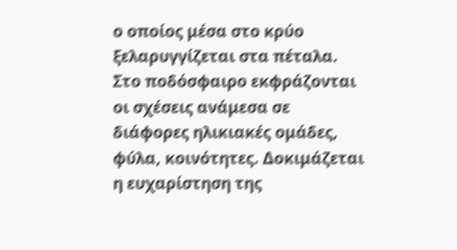ο οποίος μέσα στο κρύο ξελαρυγγίζεται στα πέταλα. Στο ποδόσφαιρο εκφράζονται οι σχέσεις ανάμεσα σε διάφορες ηλικιακές ομάδες, φύλα, κοινότητες. Δοκιμάζεται η ευχαρίστηση της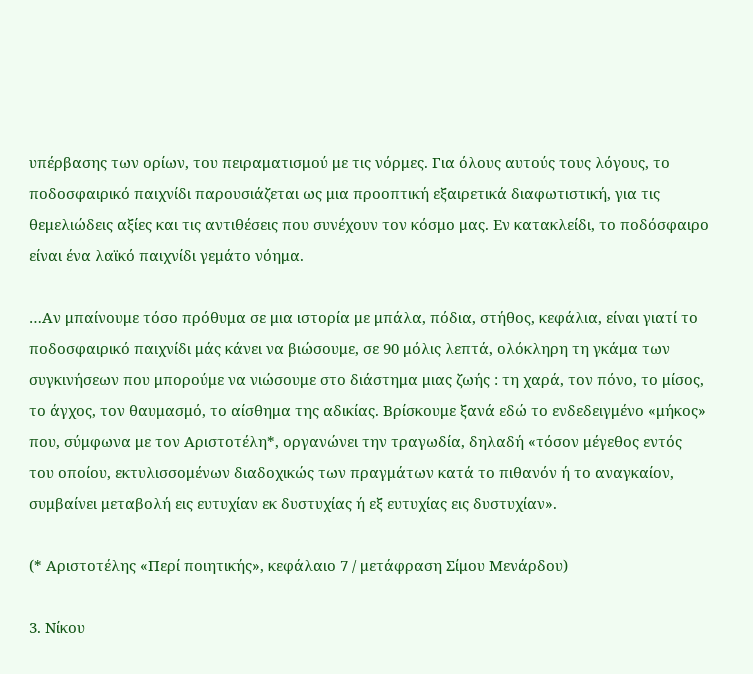υπέρβασης των ορίων, του πειραματισμού με τις νόρμες. Για όλους αυτούς τους λόγους, το ποδοσφαιρικό παιχνίδι παρουσιάζεται ως μια προοπτική εξαιρετικά διαφωτιστική, για τις θεμελιώδεις αξίες και τις αντιθέσεις που συνέχουν τον κόσμο μας. Εν κατακλείδι, το ποδόσφαιρο είναι ένα λαϊκό παιχνίδι γεμάτο νόημα.

…Αν μπαίνουμε τόσο πρόθυμα σε μια ιστορία με μπάλα, πόδια, στήθος, κεφάλια, είναι γιατί το ποδοσφαιρικό παιχνίδι μάς κάνει να βιώσουμε, σε 90 μόλις λεπτά, ολόκληρη τη γκάμα των συγκινήσεων που μπορούμε να νιώσουμε στο διάστημα μιας ζωής : τη χαρά, τον πόνο, το μίσος, το άγχος, τον θαυμασμό, το αίσθημα της αδικίας. Βρίσκουμε ξανά εδώ το ενδεδειγμένο «μήκος» που, σύμφωνα με τον Αριστοτέλη*, οργανώνει την τραγωδία, δηλαδή «τόσον μέγεθος εντός του οποίου, εκτυλισσομένων διαδοχικώς των πραγμάτων κατά το πιθανόν ή το αναγκαίον, συμβαίνει μεταβολή εις ευτυχίαν εκ δυστυχίας ή εξ ευτυχίας εις δυστυχίαν».

(* Αριστοτέλης «Περί ποιητικής», κεφάλαιο 7 / μετάφραση Σίμου Μενάρδου)

3. Νίκου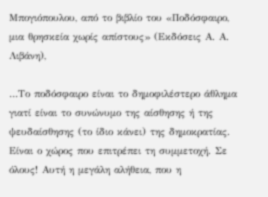Μπογιόπουλου, από το βιβλίο του «Ποδόσφαιρο, μια θρησκεία χωρίς απίστους» (Εκδόσεις Α. Α. Λιβάνη),

…Το ποδόσφαιρο είναι το δημοφιλέστερο άθλημα γιατί είναι το συνώνυμο της αίσθησης ή της ψευδαίσθησης (το ίδιο κάνει) της δημοκρατίας. Είναι ο χώρος που επιτρέπει τη συμμετοχή. Σε όλους! Αυτή η μεγάλη αλήθεια, που η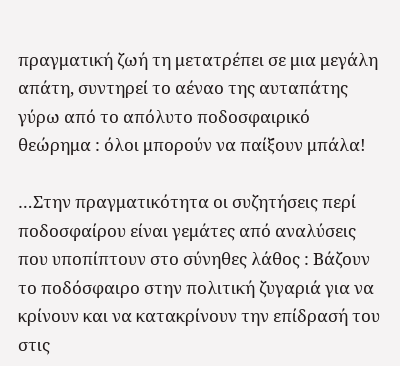πραγματική ζωή τη μετατρέπει σε μια μεγάλη απάτη, συντηρεί το αέναο της αυταπάτης γύρω από το απόλυτο ποδοσφαιρικό θεώρημα : όλοι μπορούν να παίξουν μπάλα!

…Στην πραγματικότητα οι συζητήσεις περί ποδοσφαίρου είναι γεμάτες από αναλύσεις που υποπίπτουν στο σύνηθες λάθος : Βάζουν το ποδόσφαιρο στην πολιτική ζυγαριά για να κρίνουν και να κατακρίνουν την επίδρασή του στις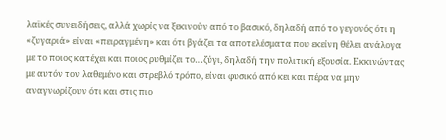λαϊκές συνειδήσεις, αλλά χωρίς να ξεκινούν από το βασικό, δηλαδή από το γεγονός ότι η «ζυγαριά» είναι «πειραγμένη» και ότι βγάζει τα αποτελέσματα που εκείνη θέλει ανάλογα με το ποιος κατέχει και ποιος ρυθμίζει το…ζύγι, δηλαδή την πολιτική εξουσία. Εκκινώντας με αυτόν τον λαθεμένο και στρεβλό τρόπο, είναι φυσικό από κει και πέρα να μην αναγνωρίζουν ότι και στις πιο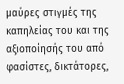μαύρες στιγμές της καπηλείας του και της αξιοποίησής του από φασίστες, δικτάτορες,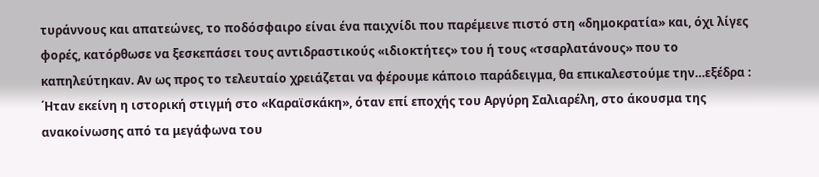τυράννους και απατεώνες, το ποδόσφαιρο είναι ένα παιχνίδι που παρέμεινε πιστό στη «δημοκρατία» και, όχι λίγες φορές, κατόρθωσε να ξεσκεπάσει τους αντιδραστικούς «ιδιοκτήτες» του ή τους «τσαρλατάνους» που το καπηλεύτηκαν. Αν ως προς το τελευταίο χρειάζεται να φέρουμε κάποιο παράδειγμα, θα επικαλεστούμε την…εξέδρα : ΄Ηταν εκείνη η ιστορική στιγμή στο «Καραϊσκάκη», όταν επί εποχής του Αργύρη Σαλιαρέλη, στο άκουσμα της ανακοίνωσης από τα μεγάφωνα του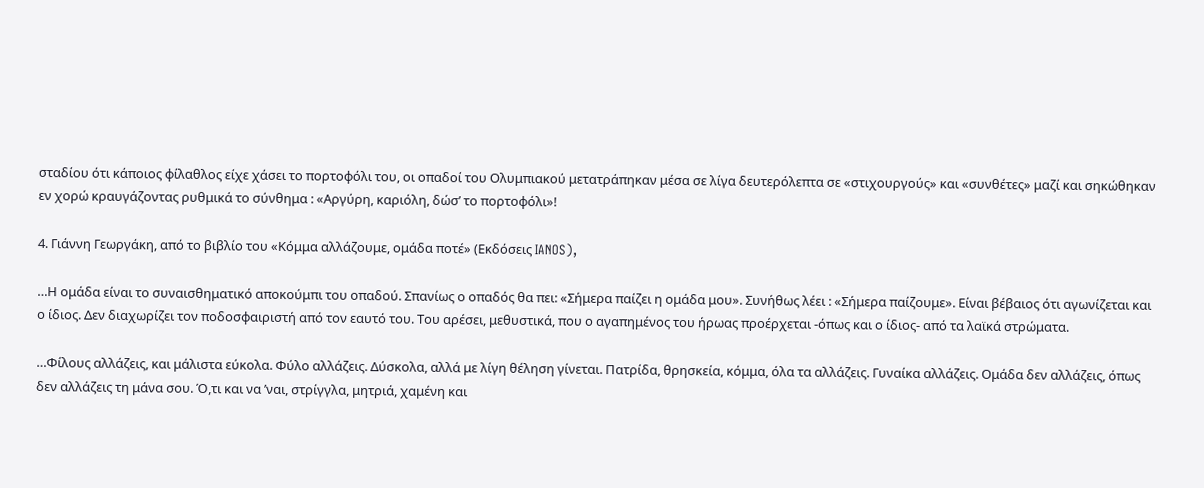σταδίου ότι κάποιος φίλαθλος είχε χάσει το πορτοφόλι του, οι οπαδοί του Ολυμπιακού μετατράπηκαν μέσα σε λίγα δευτερόλεπτα σε «στιχουργούς» και «συνθέτες» μαζί και σηκώθηκαν εν χορώ κραυγάζοντας ρυθμικά το σύνθημα : «Αργύρη, καριόλη, δώσ’ το πορτοφόλι»!

4. Γιάννη Γεωργάκη, από το βιβλίο του «Κόμμα αλλάζουμε, ομάδα ποτέ» (Εκδόσεις IANOS),

…Η ομάδα είναι το συναισθηματικό αποκούμπι του οπαδού. Σπανίως ο οπαδός θα πει: «Σήμερα παίζει η ομάδα μου». Συνήθως λέει : «Σήμερα παίζουμε». Είναι βέβαιος ότι αγωνίζεται και ο ίδιος. Δεν διαχωρίζει τον ποδοσφαιριστή από τον εαυτό του. Του αρέσει, μεθυστικά, που ο αγαπημένος του ήρωας προέρχεται -όπως και ο ίδιος- από τα λαϊκά στρώματα.

…Φίλους αλλάζεις, και μάλιστα εύκολα. Φύλο αλλάζεις. Δύσκολα, αλλά με λίγη θέληση γίνεται. Πατρίδα, θρησκεία, κόμμα, όλα τα αλλάζεις. Γυναίκα αλλάζεις. Ομάδα δεν αλλάζεις, όπως δεν αλλάζεις τη μάνα σου. Ό,τι και να ’ναι, στρίγγλα, μητριά, χαμένη και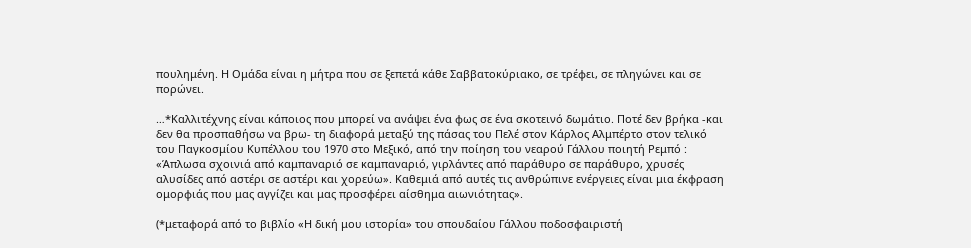πουλημένη. Η Ομάδα είναι η μήτρα που σε ξεπετά κάθε Σαββατοκύριακο, σε τρέφει, σε πληγώνει και σε πορώνει.

…*Καλλιτέχνης είναι κάποιος που μπορεί να ανάψει ένα φως σε ένα σκοτεινό δωμάτιο. Ποτέ δεν βρήκα -και δεν θα προσπαθήσω να βρω- τη διαφορά μεταξύ της πάσας του Πελέ στον Κάρλος Αλμπέρτο στον τελικό του Παγκοσμίου Κυπέλλου του 1970 στο Μεξικό, από την ποίηση του νεαρού Γάλλου ποιητή Ρεμπό : «Άπλωσα σχοινιά από καμπαναριό σε καμπαναριό, γιρλάντες από παράθυρο σε παράθυρο, χρυσές αλυσίδες από αστέρι σε αστέρι και χορεύω». Καθεμιά από αυτές τις ανθρώπινε ενέργειες είναι μια έκφραση ομορφιάς που μας αγγίζει και μας προσφέρει αίσθημα αιωνιότητας».

(*μεταφορά από το βιβλίο «Η δική μου ιστορία» του σπουδαίου Γάλλου ποδοσφαιριστή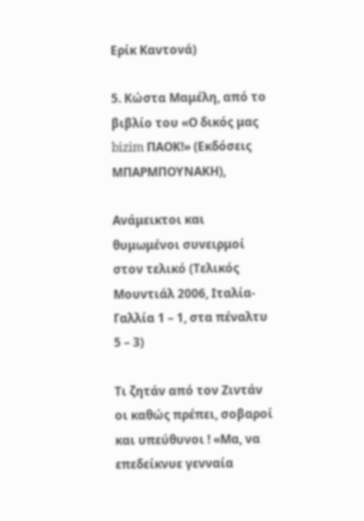Ερίκ Καντονά)

5. Κώστα Μαμέλη, από το βιβλίο του «Ο δικός μας bizim ΠΑΟΚ!» (Εκδόσεις ΜΠΑΡΜΠΟΥΝΑΚΗ),

Ανάμεικτοι και θυμωμένοι συνειρμοί στον τελικό (Τελικός Μουντιάλ 2006, Ιταλία-Γαλλία 1 – 1, στα πέναλτυ 5 – 3)

Τι ζητάν από τον Ζιντάν οι καθώς πρέπει, σοβαροί και υπεύθυνοι ! «Μα, να επεδείκνυε γενναία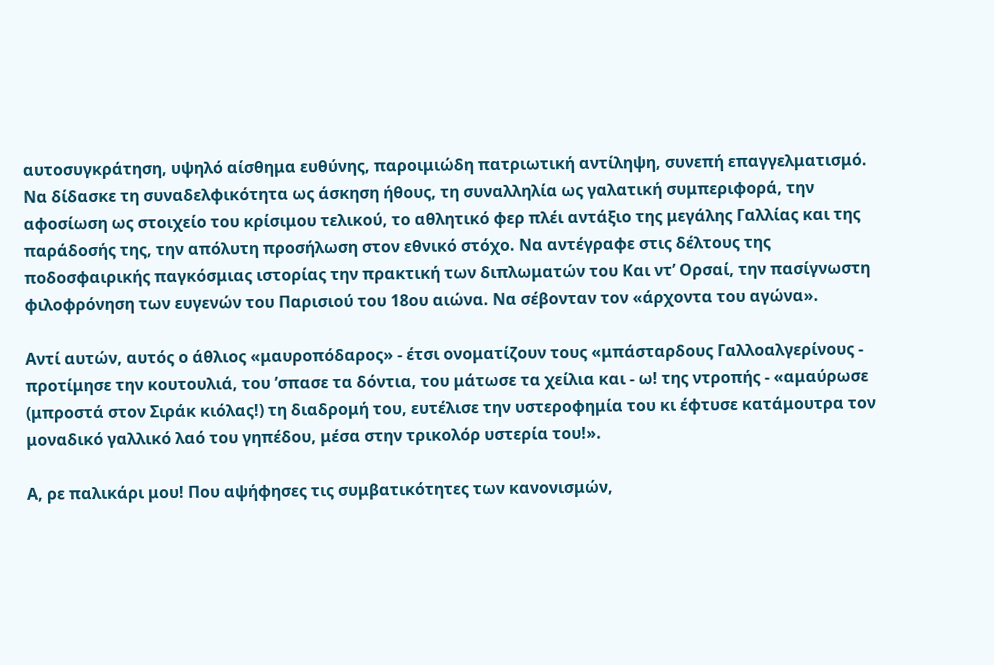αυτοσυγκράτηση, υψηλό αίσθημα ευθύνης, παροιμιώδη πατριωτική αντίληψη, συνεπή επαγγελματισμό. Nα δίδασκε τη συναδελφικότητα ως άσκηση ήθους, τη συναλληλία ως γαλατική συμπεριφορά, την αφοσίωση ως στοιχείο του κρίσιμου τελικού, το αθλητικό φερ πλέι αντάξιο της μεγάλης Γαλλίας και της παράδοσής της, την απόλυτη προσήλωση στον εθνικό στόχο. Να αντέγραφε στις δέλτους της ποδοσφαιρικής παγκόσμιας ιστορίας την πρακτική των διπλωματών του Και ντ’ Ορσαί, την πασίγνωστη φιλοφρόνηση των ευγενών του Παρισιού του 18ου αιώνα. Να σέβονταν τον «άρχοντα του αγώνα».

Αντί αυτών, αυτός ο άθλιος «μαυροπόδαρος» - έτσι ονοματίζουν τους «μπάσταρδους Γαλλοαλγερίνους - προτίμησε την κουτουλιά, του ’σπασε τα δόντια, του μάτωσε τα χείλια και - ω! της ντροπής - «αμαύρωσε (μπροστά στον Σιράκ κιόλας!) τη διαδρομή του, ευτέλισε την υστεροφημία του κι έφτυσε κατάμουτρα τον μοναδικό γαλλικό λαό του γηπέδου, μέσα στην τρικολόρ υστερία του!».

Α, ρε παλικάρι μου! Που αψήφησες τις συμβατικότητες των κανονισμών,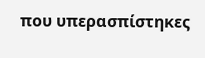που υπερασπίστηκες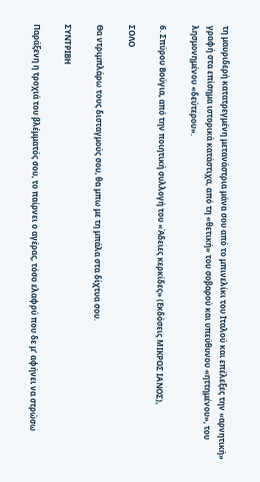τη μαυριδερή κατατρεγμένη μετανάστρια μάνα σου από το μπινελίκι του Ιταλού και επέλεξες την «αρνητική» γραφή στα επίσημα ιστορικά κατάστιχα, από τη «θετική» του σοβαρού και υπεύθυνου «ηττημένου», του λησμονημένου «δεύτερου».

6. Σπύρου Βούγια, από την ποιητική συλλογή του «Άδειες κερκίδες» (Εκδόσεις ΜΙΚΡΟΣ ΙΑΝΟΣ),

ΣΟΛΟ

Θα ντριμπλάρω τους δισταγμούς σου, θα μπω με τη μπάλα στα δίχτυα σου.

ΣΥΝΤΡΙΒΗ

Παράξενη η τροχιά του βλέμματός σου, το παίρνει ο αγέρας, τόσο ελαφρύ που δε μ’ αφήνει να στρώσω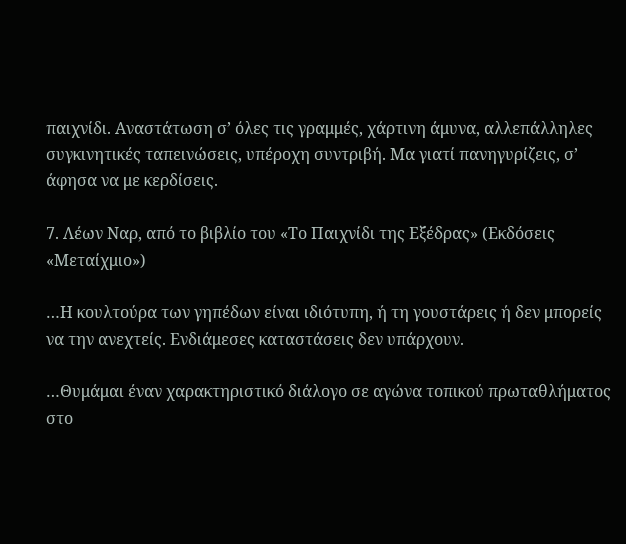παιχνίδι. Αναστάτωση σ’ όλες τις γραμμές, χάρτινη άμυνα, αλλεπάλληλες συγκινητικές ταπεινώσεις, υπέροχη συντριβή. Μα γιατί πανηγυρίζεις, σ’ άφησα να με κερδίσεις.

7. Λέων Ναρ, από το βιβλίο του «Το Παιχνίδι της Εξέδρας» (Εκδόσεις «Μεταίχμιο»)

…Η κουλτούρα των γηπέδων είναι ιδιότυπη, ή τη γουστάρεις ή δεν μπορείς να την ανεχτείς. Ενδιάμεσες καταστάσεις δεν υπάρχουν.

…Θυμάμαι έναν χαρακτηριστικό διάλογο σε αγώνα τοπικού πρωταθλήματος στο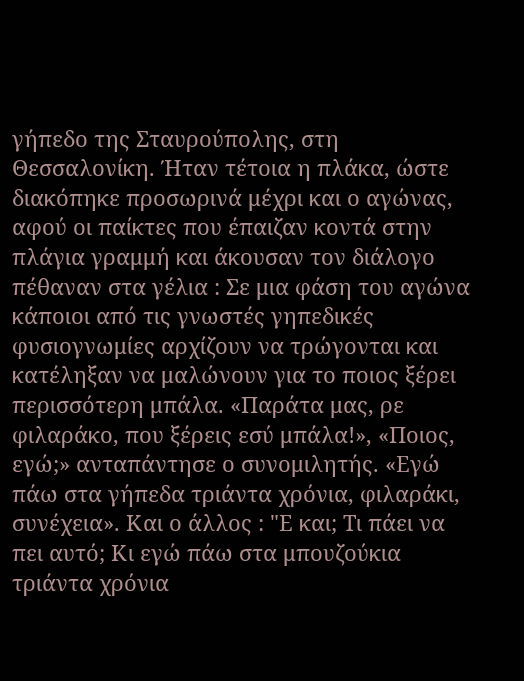γήπεδο της Σταυρούπολης, στη Θεσσαλονίκη. Ήταν τέτοια η πλάκα, ώστε διακόπηκε προσωρινά μέχρι και ο αγώνας, αφού οι παίκτες που έπαιζαν κοντά στην πλάγια γραμμή και άκουσαν τον διάλογο πέθαναν στα γέλια : Σε μια φάση του αγώνα κάποιοι από τις γνωστές γηπεδικές φυσιογνωμίες αρχίζουν να τρώγονται και κατέληξαν να μαλώνουν για το ποιος ξέρει περισσότερη μπάλα. «Παράτα μας, ρε φιλαράκο, που ξέρεις εσύ μπάλα!», «Ποιος, εγώ;» ανταπάντησε ο συνομιλητής. «Εγώ πάω στα γήπεδα τριάντα χρόνια, φιλαράκι, συνέχεια». Και ο άλλος : "Ε και; Τι πάει να πει αυτό; Κι εγώ πάω στα μπουζούκια τριάντα χρόνια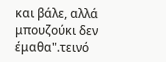και βάλε, αλλά μπουζούκι δεν έμαθα".τεινό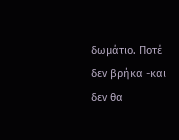δωμάτιο. Ποτέ δεν βρήκα -και δεν θα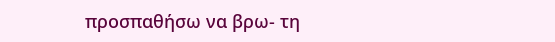προσπαθήσω να βρω- τη